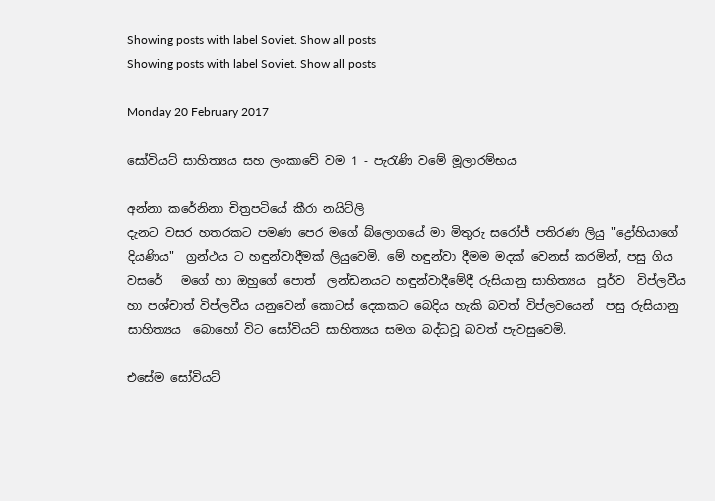Showing posts with label Soviet. Show all posts
Showing posts with label Soviet. Show all posts

Monday 20 February 2017

සෝවියට් සාහිත්‍යය සහ ලංකාවේ වම 1 - පැරැණි වමේ මූලාරම්භය

අන්නා කරේනිනා චිත්‍රපටියේ කීරා නයිට්ලි
දැනට වසර හතරකට පමණ පෙර මගේ බ්ලොගයේ මා මිතුරු සරෝජ් පතිරණ ලියු "ද්‍රෝහියාගේ දියණිය"  ග්‍රන්ථය ට හඳුන්වාදීමක් ලියුවෙමි. මේ හඳුන්වා දීමම මදක් වෙනස් කරමින්, පසු ගිය වසරේ   මගේ හා ඔහුගේ පොත්  ලන්ඩනයට හඳුන්වාදීමේදී රුසියානු සාහිත්‍යය  පූර්ව  විප්ලවීය හා පශ්චාත් විප්ලවීය යනුවෙන් කොටස් දෙකකට බෙදිය හැකි බවත් විප්ලවයෙන්  පසු රුසියානු සාහිත්‍යය  බොහෝ විට සෝවියට් සාහිත්‍යය සමග බද්ධවූ බවත් පැවසුවෙමි.

එසේම සෝවියට්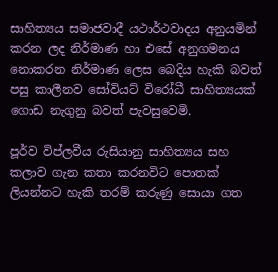සාහිත්‍යය සමාජවාදී යථාර්ථවාදය අනුයමින් කරන ලද නිර්මාණ හා එසේ අනුගමනය නොකරන නිර්මාණ ලෙස බෙදිය හැකි බවත් පසු කාලීනව සෝවියට් විරෝධී සාහිත්‍යයක් ගොඩ නැගුනු බවත් පැවසුවෙමි.

පූර්ව විප්ලවීය රුසියානු සාහිත්‍යය සහ කලාව ගැන කතා කරනවිට පොතක් ලියන්නට හැකි තරම් කරුණු සොයා ගත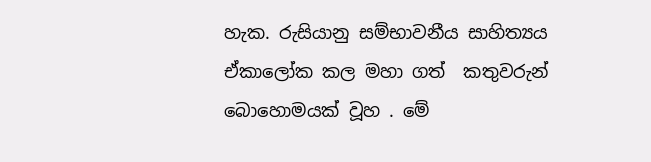හැක. රුසියානු සම්භාවනීය සාහිත්‍යය ඒකාලෝක කල මහා ගත්  කතුවරුන් බොහොමයක් වූහ . මේ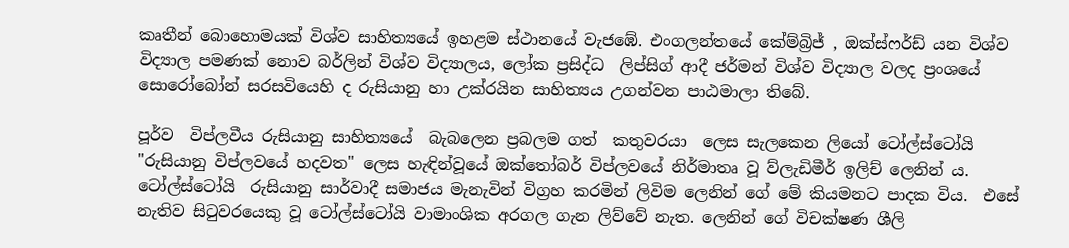කෘතීන් බොහොමයක් විශ්ව සාහිත්‍යයේ ඉහළම ස්ථානයේ වැජඹේ. එංගලන්තයේ කේම්බ්‍රිජ් , ඔක්ස්ෆර්ඩ් යන විශ්ව විද්‍යාල පමණක් නොව බර්ලින් විශ්ව විද්‍යාලය, ලෝක ප්‍රසිද්ධ  ලිප්සිග් ආදී ජර්මන් විශ්ව විද්‍යාල වලද ප්‍රංශයේ සොරෝබෝන් සරසවියෙහි ද රුසියානු හා උක්රයින සාහිත්‍යය උගන්වන පාඨමාලා තිබේ.

පූර්ව  විප්ලවීය රුසියානු සාහිත්‍යයේ  බැබලෙන ප්‍රබලම ගත්  කතුවරයා  ලෙස සැලකෙන ලියෝ ටෝල්ස්ටෝයි "රුසියානු විප්ලවයේ හදවත" ලෙස හැඳින්වූයේ ඔක්තෝබර් විප්ලවයේ නිර්මාතෘ වූ ව්ලැඩිමීර් ඉලිච් ලෙනින් ය. ටෝල්ස්ටෝයි  රුසියානු සාර්වාදී සමාජය මැනැවින් විග්‍රහ කරමින් ලිවිම ලෙනින් ගේ මේ කියමනට පාදක විය.  එසේ නැතිව සිටුවරයෙකු වූ ටෝල්ස්ටෝයි වාමාංශික අරගල ගැන ලිව්වේ නැත. ලෙනින් ගේ විචක්ෂණ ශීලි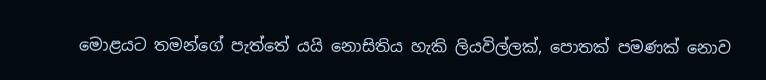මොළයට තමන්ගේ පැත්තේ යයි නොසිතිය හැකි ලියවිල්ලක්, පොතක් පමණක් නොව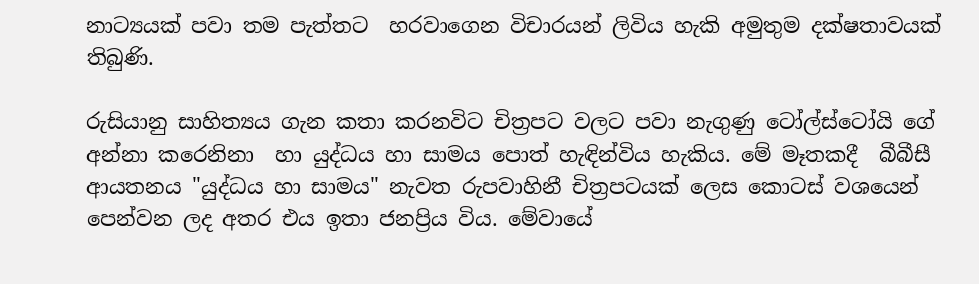නාට්‍යයක් පවා තම පැත්තට  හරවාගෙන විචාරයන් ලිවිය හැකි අමුතුම දක්ෂතාවයක් තිබුණි.

රුසියානු සාහිත්‍යය ගැන කතා කරනවිට චිත්‍රපට වලට පවා නැගුණු ටෝල්ස්ටෝයි ගේ අන්නා කරෙනිනා  හා යුද්ධය හා සාමය පොත් හැඳින්විය හැකිය. මේ මෑතකදී  බීබීසී ආයතනය "යුද්ධය හා සාමය" නැවත රුපවාහිනී චිත්‍රපටයක් ලෙස කොටස් වශයෙන් පෙන්වන ලද අතර එය ඉතා ජනප්‍රිය විය. මේවායේ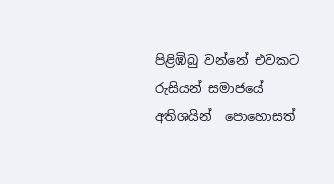පිළිඹිබු වන්නේ එවකට රුසියන් සමාජයේ අතිශයින්  පොහොසත්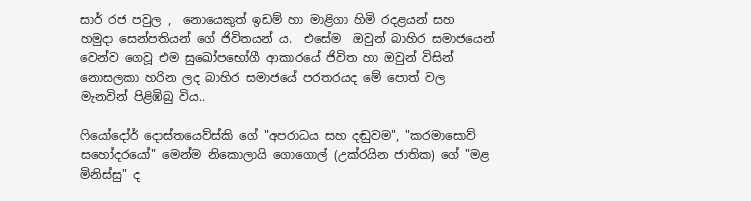සාර් රජ පවුල ,  නොයෙකුත් ඉඩම් හා මාළිගා හිමි රදළයන් සහ  හමුදා සෙන්පතියන් ගේ ජිවිතයන්‍ ය.  එසේම  ඔවුන් බාහිර සමාජයෙන් වෙන්ව ගෙවූ එම සුඛෝපභෝගී ආකාරයේ ජිවිත හා ඔවුන් විසින් නොසලකා හරින ලද බාහිර සමාජයේ පරතරයද මේ පොත් වල මැනවින් පිළිඹිබු විය..

ෆියෝදෝර් දොස්තයෙව්ස්කි ගේ "අපරාධය සහ දඬුවම", "කරමාසොව් සහෝදරයෝ" මෙන්ම නිකොලායි ගොගොල් (උක්රයින ජාතික) ගේ "මළ මිනිස්සු" ද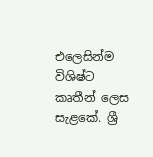එලෙසින්ම විශිෂ්ට කෘතීන් ලෙස සැළකේ. ශ්‍රී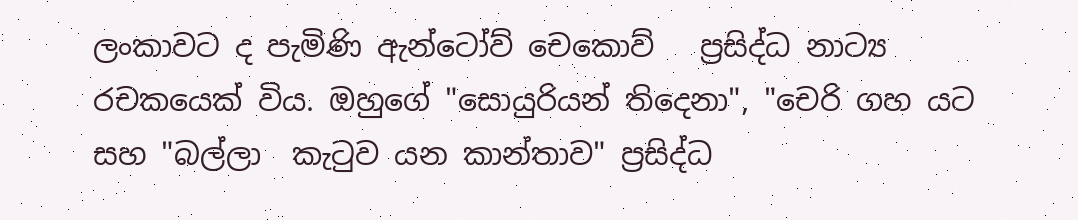ලංකාවට ද පැමිණි ඇන්ටෝව් චෙකොව්   ප්‍රසිද්ධ නාට්‍ය රචකයෙක් විය. ඔහුගේ "සොයුරියන් තිදෙනා", "චෙරි ගහ යට සහ "බල්ලා  කැටුව යන කාන්තාව" ප්‍රසිද්ධ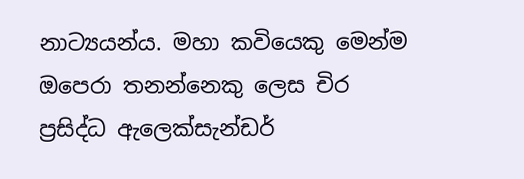නාට්‍යයන්ය. මහා කවියෙකු මෙන්ම ඔපෙරා තනන්නෙකු ලෙස චිර ප්‍රසිද්ධ ඇලෙක්සැන්ඩර්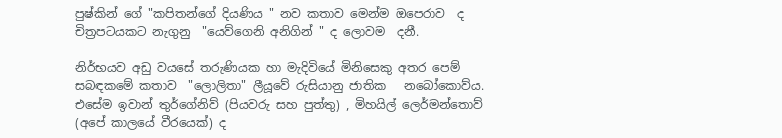පුෂ්කින් ගේ "කපිතන්ගේ දියණිය " නව කතාව මෙන්ම ඔපෙරාව  ද චිත්‍රපටයකට නැගුනු  "යෙව්ගෙනි අනිගින් " ද ලොවම  දනී.

නිර්භයව අඩු වයසේ තරුණියක හා මැදිවියේ මිනිසෙකු අතර පෙම් සබඳකමේ කතාව  "ලොලිතා" ලීයූවේ රුසියානු ජාතික   නබෝකොව්ය. එසේම ඉවාන් තුර්ගේනිව් (පියවරු සහ පුත්තු) , මිහයිල් ලෙර්මන්තොව් (අපේ කාලයේ වීරයෙක්) ද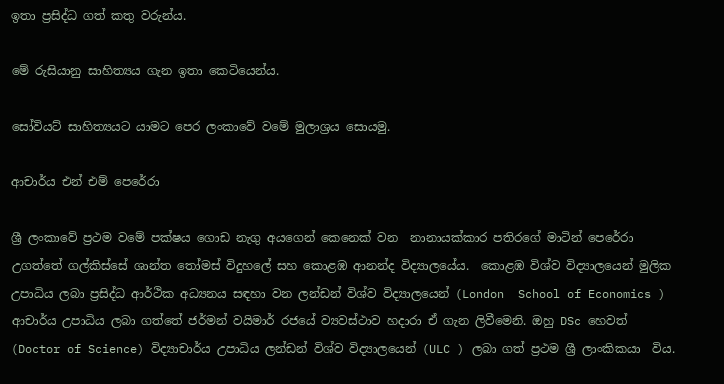ඉතා ප්‍රසිද්ධ ගත් කතු වරුන්ය.

මේ රුසියානු සාහිත්‍යය ගැන ඉතා කෙටියෙන්ය.

සෝවියට් සාහිත්‍යයට යාමට පෙර ලංකාවේ වමේ මුලාශ්‍රය සොයමු.

ආචාර්ය එන් එම් පෙරේරා

ශ්‍රී ලංකාවේ ප්‍රථම වමේ පක්ෂය ගොඩ නැගු අයගෙන් කෙනෙක් වන  නානායක්කාර පතිරගේ මාටින් පෙරේරා උගත්තේ ගල්කිස්සේ ශාන්ත තෝමස් විදුහලේ සහ කොළඹ ආනන්ද විද්‍යාලයේය.  කොළඹ විශ්ව විද්‍යාලයෙන් මුලික උපාධිය ලබා ප්‍රසිද්ධ ආර්ථික අධ්‍යනය සඳහා වන ලන්ඩන් විශ්ව විද්‍යාලයෙන් (London  School of Economics ) ආචාර්ය උපාධිය ලබා ගත්තේ ජර්මන් වයිමාර් රජයේ ව්‍යවස්ථාව හදාරා ඒ ගැන ලිවීමෙනි. ඔහු DSc හෙවත් (Doctor of Science) විද්‍යාචාර්ය උපාධිය ලන්ඩන් විශ්ව විද්‍යාලයෙන් (ULC ) ලබා ගත් ප්‍රථම ශ්‍රී ලාංකිකයා  විය.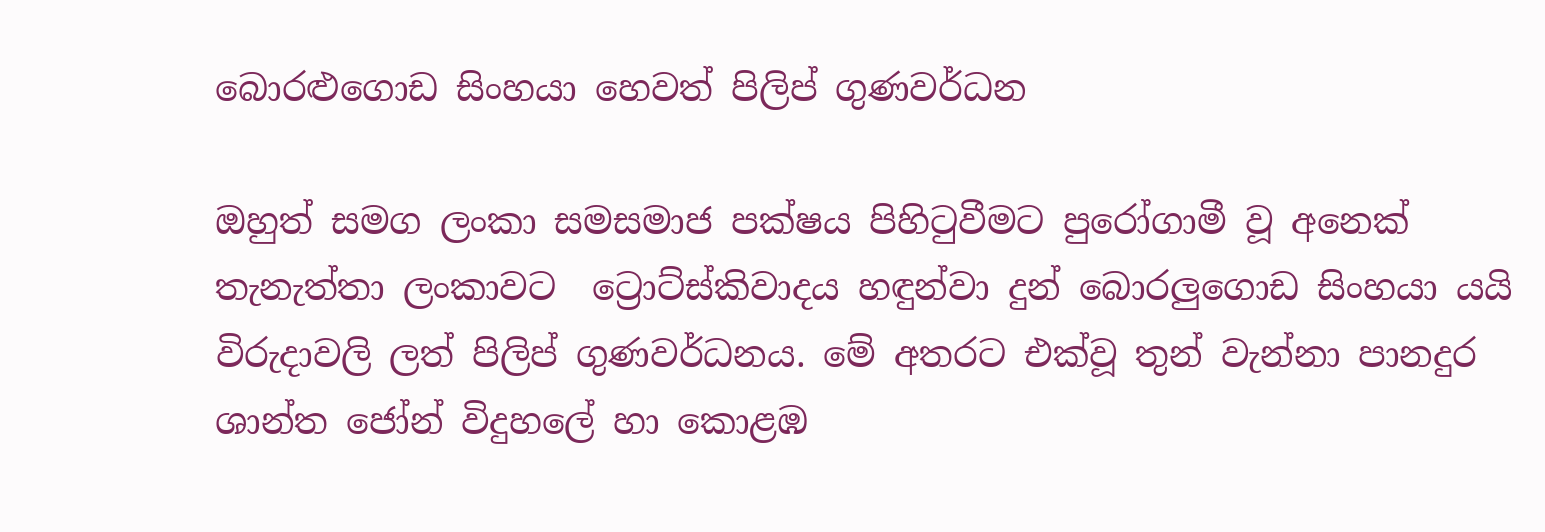බොරළුගොඩ සිංහයා හෙවත් පිලිප් ගුණවර්ධන

ඔහුත් සමග ලංකා සමසමාජ පක්ෂය පිහිටුවීමට පුරෝගාමී වූ අනෙක් තැනැත්තා ලංකාවට  ට්‍රොට්ස්කිවාදය හඳුන්වා දුන් බොරලුගොඩ සිංහයා යයි විරුදාවලි ලත් පිලිප් ගුණවර්ධනය. මේ අතරට එක්වූ තුන් වැන්නා පානදුර  ශාන්ත ජෝන් විදුහලේ හා කොළඹ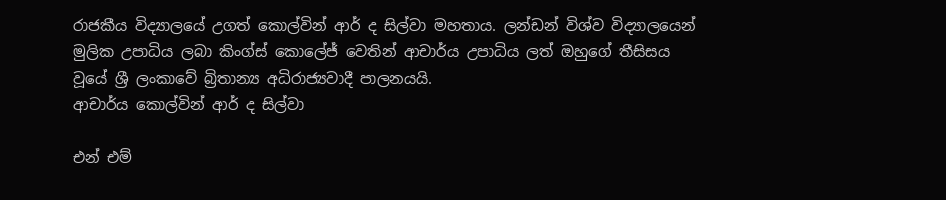රාජකීය විද්‍යාලයේ උගත් කොල්වින් ආර් ද සිල්වා මහතාය. ලන්ඩන් විශ්ව විද්‍යාලයෙන් මුලික උපාධිය ලබා කිංග්ස් කොලේජ් වෙතින් ආචාර්ය උපාධිය ලත් ඔහුගේ තීසිසය වූයේ ශ්‍රී ලංකාවේ බ්‍රිතාන්‍ය අධිරාජ්‍යවාදී පාලනයයි.
ආචාර්ය කොල්වින් ආර් ද සිල්වා

එන් එම්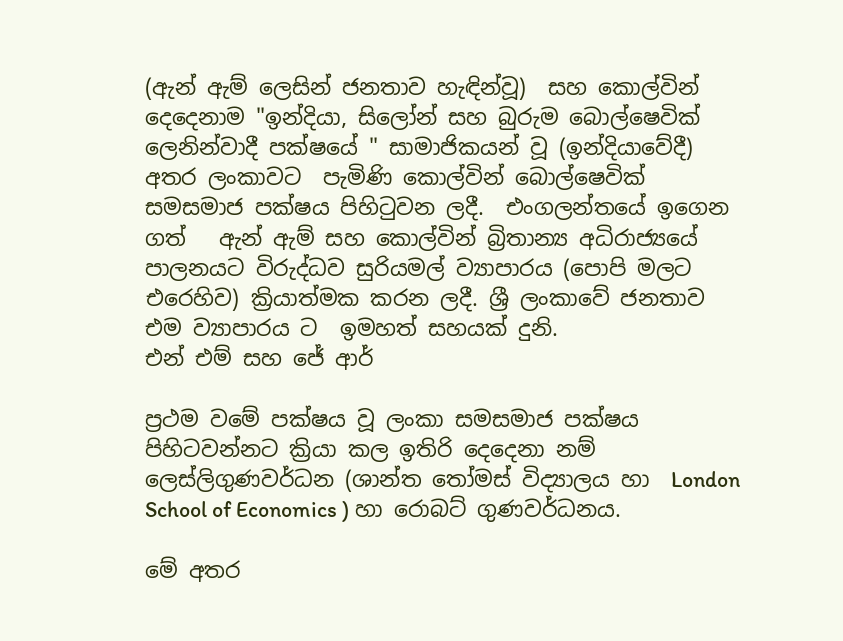(ඇන් ඇම් ලෙසින් ජනතාව හැඳින්වූ)  සහ කොල්වින් දෙදෙනාම "ඉන්දියා, සිලෝන් සහ බුරුම බොල්ෂෙවික්  ලෙනින්වාදී පක්ෂයේ " සාමාජිකයන් වූ (ඉන්දියාවේදී) අතර ලංකාවට  පැමිණි කොල්වින් බොල්ෂෙවික් සමසමාජ පක්ෂය පිහිටුවන ලදී.  එංගලන්තයේ ඉගෙන ගත්   ඇන් ඇම් සහ කොල්වින් බ්‍රිතාන්‍ය අධිරාජ්‍යයේ පාලනයට විරුද්ධව සුරියමල් ව්‍යාපාරය (පොපි මලට එරෙහිව) ක්‍රියාත්මක කරන ලදී. ශ්‍රී ලංකාවේ ජනතාව  එම ව්‍යාපාරය ට  ඉමහත් සහයක් දුනි.
එන් එම් සහ ජේ ආර්

ප්‍රථම වමේ පක්ෂය වූ ලංකා සමසමාජ පක්ෂය පිහිටවන්නට ක්‍රියා කල ඉතිරි දෙදෙනා නම් ලෙස්ලිගුණවර්ධන (ශාන්ත තෝමස් විද්‍යාලය හා  London  School of Economics ) හා රොබට් ගුණවර්ධනය.

මේ අතර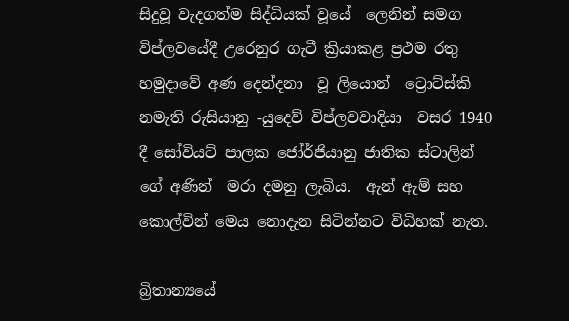සිදුවූ වැදගත්ම සිද්ධියක් වූයේ  ලෙනින් සමග විප්ලවයේදී උරෙනුර ගැටී ක්‍රියාකළ ප්‍රථම රතු හමුදාවේ අණ දෙන්දනා  වූ ලියොන්  ට්‍රොට්ස්කි නමැති රුසියානු -යුදෙව් විප්ලවවාදියා  වසර 1940 දී සෝවියට් පාලක ජෝර්ජියානු ජාතික ස්ටාලින් ගේ අණින්  මරා දමනු ලැබිය.  ඇන් ඇම් සහ කොල්වින් මෙය නොදැන සිටින්නට විධිහක් නැත.

බ්‍රිතාන්‍යයේ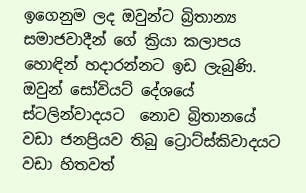ඉගෙනුම ලද ඔවුන්ට බ්‍රිතාන්‍ය  සමාජවාදීන් ගේ ක්‍රියා කලාපය හොඳින් හදාරන්නට ඉඩ ලැබුණි. ඔවුන් සෝවියට් දේශයේ ස්ටලින්වාදයට  නොව බ්‍රිතානයේ වඩා ජනප්‍රියව තිබු ට්‍රොට්ස්කිවාදයට වඩා හිතවත්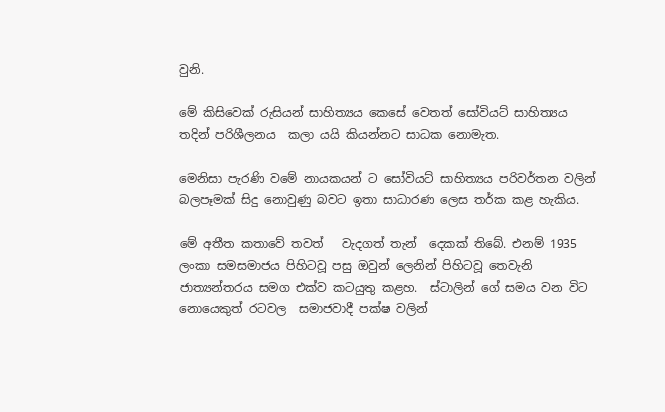වුනි.

මේ කිසිවෙක් රුසියන් සාහිත්‍යය කෙසේ වෙතත් සෝවියට් සාහිත්‍යය  තදින් පරිශීලනය  කලා යයි කියන්නට සාධක නොමැත.

මෙනිසා පැරණි වමේ නායකයන් ට සෝවියට් සාහිත්‍යය පරිවර්තන වලින් බලපෑමක් සිදු නොවුණු බවට ඉතා සාධාරණ ලෙස තර්ක කළ හැකිය.

මේ අතීත කතාවේ තවත්   වැදගත් තැන්  දෙකක් තිබේ. එනම් 1935 ලංකා සමසමාජය පිහිටවූ පසු ඔවුන් ලෙනින් පිහිටවූ තෙවැනි ජාත්‍යන්තරය සමග එක්ව කටයුතු කළහ.  ස්ටාලින් ගේ සමය වන විට නොයෙකුත් රටවල  සමාජවාදී පක්ෂ වලින්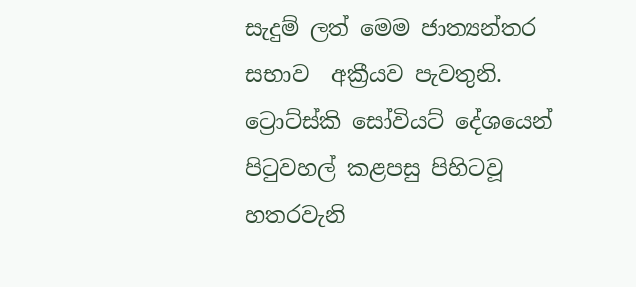සැදුම් ලත් මෙම ජාත්‍යන්තර සභාව  අක්‍රීයව පැවතුනි. ට්‍රොට්ස්කි සෝවියට් දේශයෙන් පිටුවහල් කළපසු පිහිටවූ හතරවැනි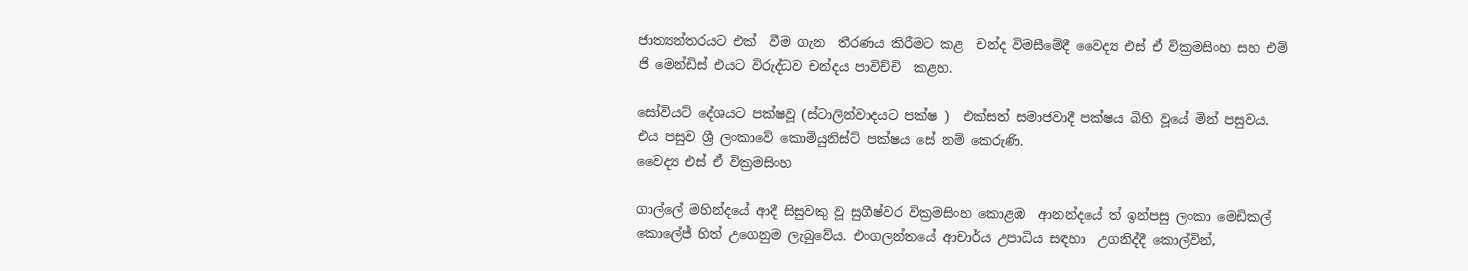ජාත්‍යන්තරයට එක්  වීම ගැන  තීරණය කිරීමට කළ  චන්ද විමසීමේදී වෛද්‍ය එස් ඒ වික්‍රමසිංහ සහ එම් ජි මෙන්ඩිස් එයට විරුද්ධව චන්දය පාවිච්චි  කළහ.

සෝවියට් දේශයට පක්ෂවූ (ස්ටාලින්වාදයට පක්ෂ )  එක්සත් සමාජවාදී පක්ෂය බිහි වූයේ මින් පසුවය. එය පසුව ශ්‍රී ලංකාවේ කොමියුනිස්ට් පක්ෂය සේ නම් කෙරුණි.
වෛද්‍ය එස් ඒ වික්‍රමසිංහ

ගාල්ලේ මහින්දයේ ආදී සිසුවකු වූ සුගීෂ්වර වික්‍රමසිංහ කොළඹ  ආනන්දයේ ත් ඉන්පසු ලංකා මෙඩිකල් කොලේජ් හිත් උගෙනුම ලැබුවේය. එංගලන්තයේ ආචාර්ය උපාධිය සඳහා  උගනිද්දී කොල්වින්,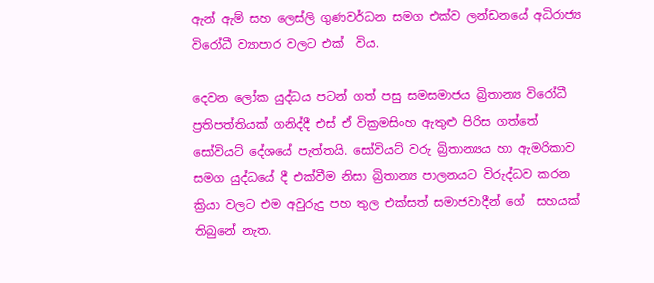ඇන් ඇම් සහ ලෙස්ලි ගුණවර්ධන සමග එක්ව ලන්ඩනයේ අධිරාජ්‍ය විරෝධී ව්‍යාපාර වලට එක්  විය.

දෙවන ලෝක යුද්ධය පටන් ගත් පසු සමසමාජය බ්‍රිතාන්‍ය විරෝධී ප්‍රතිපත්තියක් ගනිද්දී එස් ඒ වික්‍රමසිංහ ඇතුළු පිරිස ගත්තේ සෝවියට් දේශයේ පැත්තයි. සෝවියට් වරු බ්‍රිතාන්‍යය හා ඇමරිකාව සමග යුද්ධයේ දී එක්වීම නිසා බ්‍රිතාන්‍ය පාලනයට විරුද්ධව කරන ක්‍රියා වලට එම අවුරුදු පහ තුල එක්සත් සමාජවාදීන් ගේ  සහයක් තිබුනේ නැත.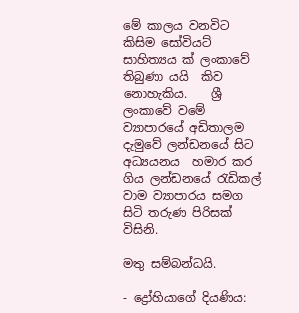මේ කාලය වනවිට කිසිම සෝවියට් සාහිත්‍යය ක් ලංකාවේ තිබුණා යයි  කිව නොහැකිය.    ශ්‍රී ලංකාවේ වමේ ව්‍යාපාරයේ අඩිතාලම දැමුවේ ලන්ඩනයේ සිට අධ්‍යයනය  හමාර කර ගිය ලන්ඩනයේ රැඩිකල් වාම ව්‍යාපාරය සමග සිටි තරුණ පිරිසක් විසිනි.

මතු සම්බන්ධයි.

- ද්‍රෝහියාගේ දියණිය: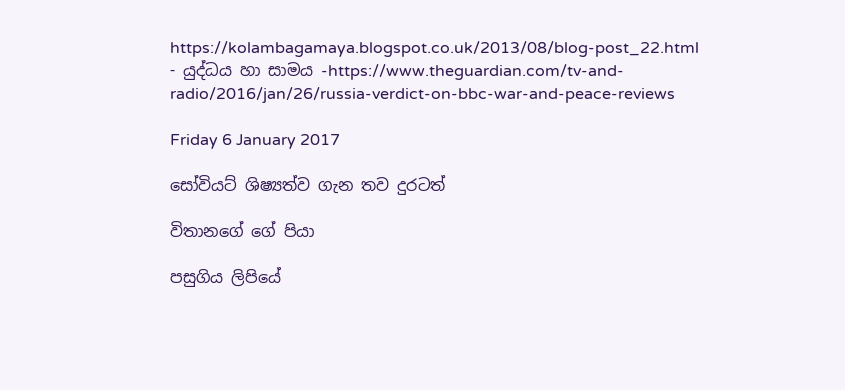https://kolambagamaya.blogspot.co.uk/2013/08/blog-post_22.html
- යුද්ධය හා සාමය -https://www.theguardian.com/tv-and-radio/2016/jan/26/russia-verdict-on-bbc-war-and-peace-reviews

Friday 6 January 2017

සෝවියට් ශිෂ්‍යත්ව ගැන තව දුරටත්

විතානගේ ගේ පියා

පසුගිය ලිපියේ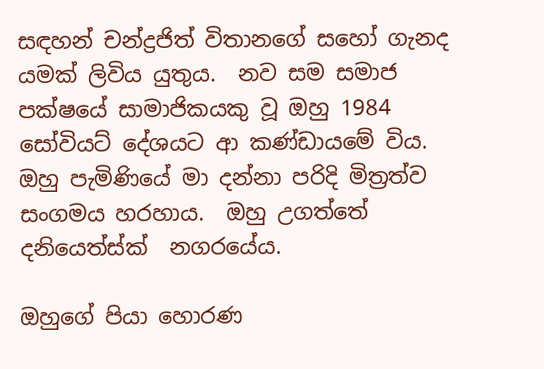සඳහන් චන්ද්‍රජිත් විතානගේ සහෝ ගැනද  යමක් ලිවිය යුතුය.  නව සම සමාජ පක්ෂයේ සාමාජිකයකු වූ ඔහු 1984 සෝවියට් දේශයට ආ කණ්ඩායමේ විය. ඔහු පැමිණියේ මා දන්නා පරිදි මිත්‍රත්ව සංගමය හරහාය.  ඔහු උගත්තේ දනියෙත්ස්ක්  නගරයේය.

ඔහුගේ පියා හොරණ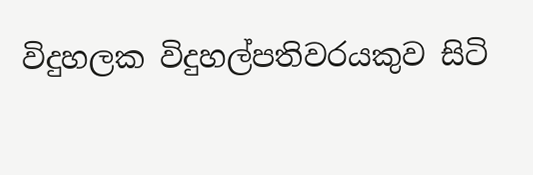විදුහලක විදුහල්පතිවරයකුව සිටි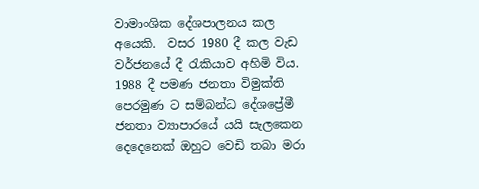වාමාංශික දේශපාලනය කල අයෙකි.  වසර 1980 දී කල වැඩ වර්ජනයේ දී රැකියාව අහිමි විය. 1988 දී පමණ ජනතා විමුක්ති පෙරමුණ ට සම්බන්ධ දේශප්‍රේමී ජනතා ව්‍යාපාරයේ යයි සැලකෙන දෙදෙනෙක් ඔහුට වෙඩි තබා මරා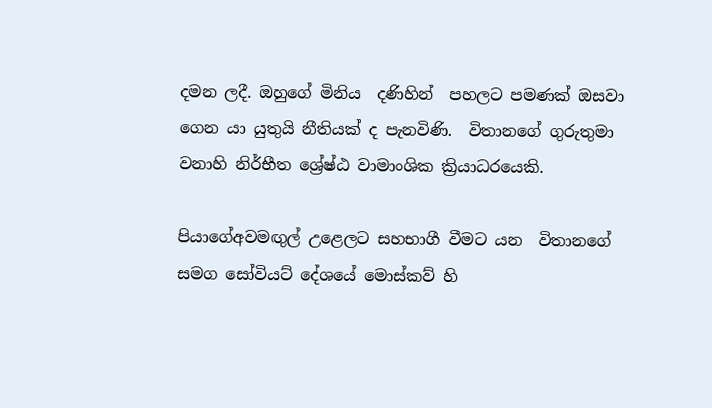දමන ලදී. ඔහුගේ මිනිය  දණිහින්  පහලට පමණක් ඔසවා ගෙන යා යුතුයි නීතියක් ද පැනවිණි.  විතානගේ ගුරුතුමා වනාහි නිර්භීත ශ්‍රේෂ්ඨ වාමාංශික ක්‍රියාධරයෙකි.

පියාගේඅවමඟුල් උළෙලට සහභාගී වීමට යන  විතානගේ සමග සෝවියට් දේශයේ මොස්කව් හි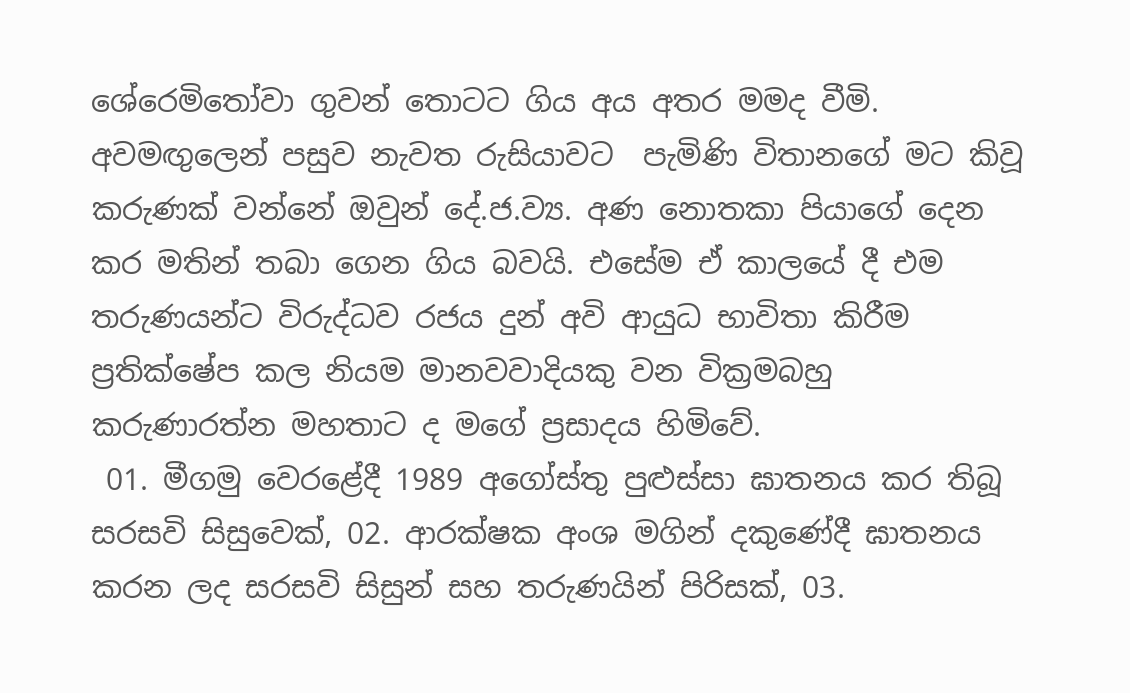ශේරෙමිතෝවා ගුවන් තොටට ගිය අය අතර මමද වීමි. අවමඟුලෙන් පසුව නැවත රුසියාවට  පැමිණි විතානගේ මට කිවූ කරුණක් වන්නේ ඔවුන් දේ.ජ.ව්‍ය. අණ නොතකා පියාගේ දෙන කර මතින් තබා ගෙන ගිය බවයි. එසේම ඒ කාලයේ දී එම තරුණයන්ට විරුද්ධව රජය දුන් අවි ආයුධ භාවිතා කිරීම ප්‍රතික්ෂේප කල නියම මානවවාදියකු වන වික්‍රමබහු කරුණාරත්න මහතාට ද මගේ ප්‍රසාදය හිමිවේ.
 01. මීගමු වෙරළේදී 1989 අගෝස්තු පුළුස්සා ඝාතනය කර තිබූ සරසවි සිසුවෙක්, 02. ආරක්ෂක අංශ මගින් දකුණේදී ඝාතනය කරන ලද සරසවි සිසුන් සහ තරුණයින් පිරිසක්, 03.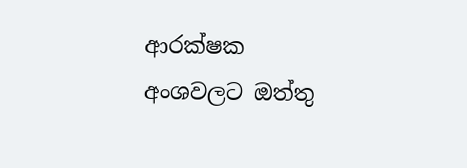ආරක්ෂක අංශවලට ඔත්තු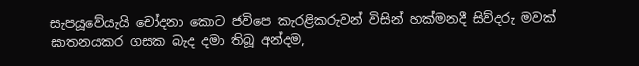සැපයූවේයැයි චෝදනා කොට ජවිපෙ කැරළිකරුවන් විසින් හක්මනදී සිව්දරු මවක් ඝාතනයකර ගසක බැද දමා තිබූ අන්දම,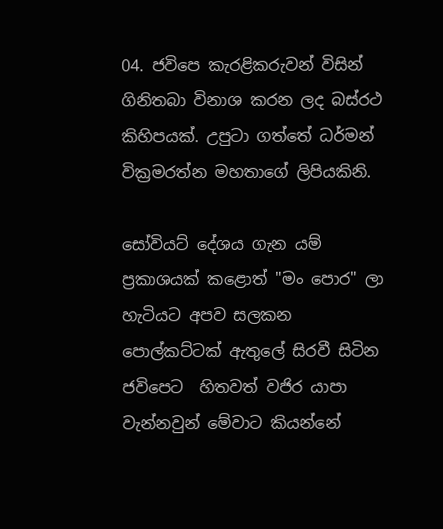04. ජවිපෙ කැරළිකරුවන් විසින් ගිනිතබා විනාශ කරන ලද බස්රථ කිහිපයක්. උපුටා ගත්තේ ධර්මන් වික්‍රමරත්න මහතාගේ ලිපියකිනි.

සෝවියට් දේශය ගැන යම් ප්‍රකාශයක් කළොත් "මං පොර" ලා හැටියට අපව සලකන පොල්කට්ටක් ඇතුලේ සිරවී සිටින ජවිපෙට  හිතවත් වජිර යාපා වැන්නවුන් මේවාට කියන්නේ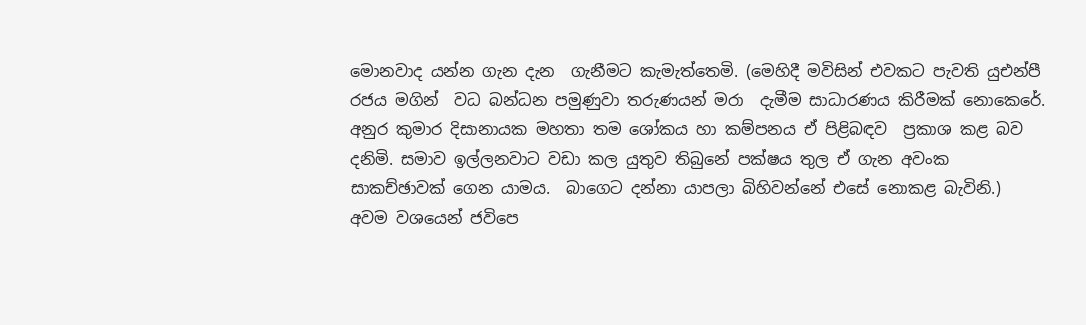මොනවාද යන්න ගැන දැන  ගැනීමට කැමැත්තෙමි. (මෙහිදී මවිසින් එවකට පැවති යුඑන්පී රජය මගින්  වධ බන්ධන පමුණුවා තරුණයන් මරා  දැමීම සාධාරණය කිරීමක් නොකෙරේ. අනුර කුමාර දිසානායක මහතා තම ශෝකය හා කම්පනය ඒ පිළිබඳව  ප්‍රකාශ කළ බව දනිමි. සමාව ඉල්ලනවාට වඩා කල යුතුව තිබුනේ පක්ෂය තුල ඒ ගැන අවංක සාකච්ඡාවක් ගෙන යාමය.  බාගෙට දන්නා යාපලා බිහිවන්නේ එසේ නොකළ බැවිනි.)  අවම වශයෙන් ජවිපෙ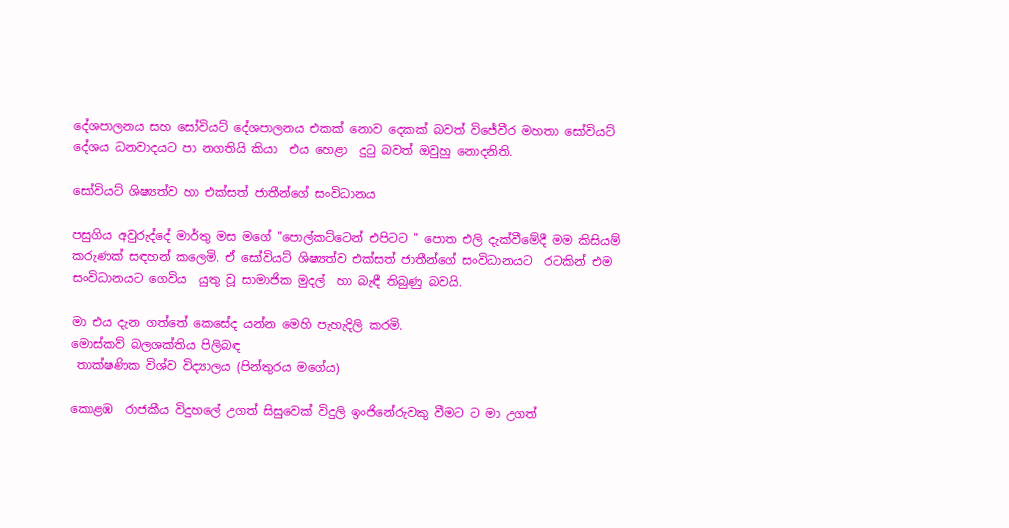දේශපාලනය සහ සෝවියට් දේශපාලනය එකක් නොව දෙකක් බවත් විජේවීර මහතා සෝවියට් දේශය ධනවාදයට පා නගතියි කියා  එය හෙළා  දුටු බවත් ඔවුහු නොදනිති.

සෝවියට් ශිෂ්‍යත්ව හා එක්සත් ජාතීන්ගේ සංවිධානය

පසුගිය අවුරුද්දේ මාර්තු මස මගේ "පොල්කට්ටෙන් එපිටට " පොත එලි දැක්වීමේදී මම කිසියම් කරුණක් සඳහන් කලෙමි. ඒ සෝවියට් ශිෂ්‍යත්ව එක්සත් ජාතීන්ගේ සංවිධානයට  රටකින් එම සංවිධානයට ගෙවිය  යුතු වූ සාමාජික මුදල්  හා බැඳී තිබුණු බවයි.

මා එය දැන ගත්තේ කෙසේද යන්න මෙහි පැහැදිලි කරමි.
මොස්කව් බලශක්තිය පිලිබඳ
 තාක්ෂණික විශ්ව විද්‍යාලය (පින්තුරය මගේය)

කොළඹ  රාජකීය විදුහලේ උගත් සිසුවෙක් විදුලි ඉංජිනේරුවකු වීමට ට මා උගත්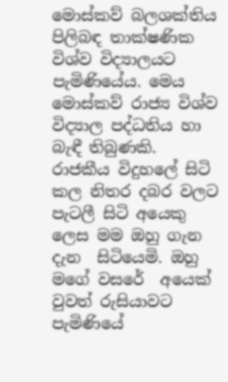මොස්කව් බලශක්තිය පිලිබඳ තාක්ෂණික  විශ්ව විද්‍යාලයට පැමිණියේය. මෙය මොස්කව් රාජ්‍ය විශ්ව විද්‍යාල පද්ධතිය හා බැඳී තිබුණකි.   රාජකීය විදුහලේ සිටි කල නිතර දබර වලට පැටලී සිටි අයෙකු ලෙස මම ඔහු ගැන දැන  සිටියෙමි. ඔහු මගේ වසරේ  අයෙක් වුවත් රුසියාවට පැමිණියේ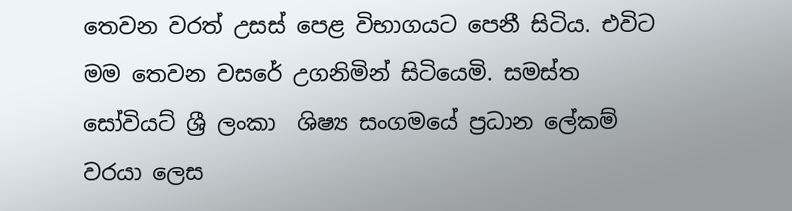තෙවන වරත් උසස් පෙළ විභාගයට පෙනී සිටිය. එවිට මම තෙවන වසරේ උගනිමින් සිටියෙමි. සමස්ත සෝවියට් ශ්‍රී ලංකා  ශිෂ්‍ය සංගමයේ ප්‍රධාන ලේකම් වරයා ලෙස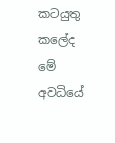කටයුතු කලේද මේ අවධියේ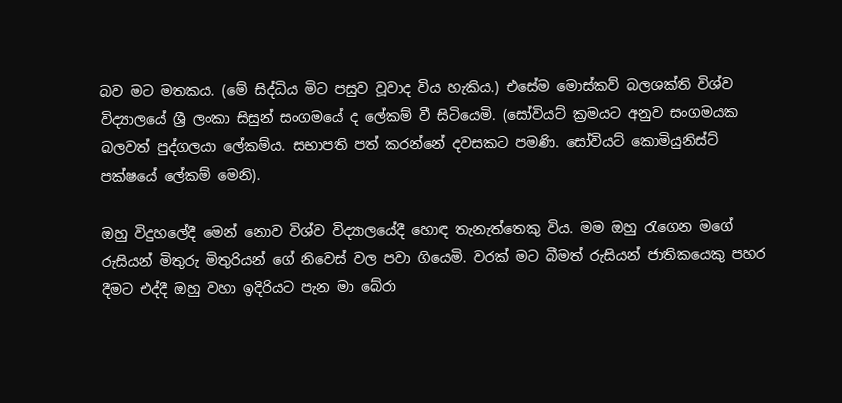බව මට මතකය. (මේ සිද්ධිය මිට පසුව වූවාද විය හැකිය.) එසේම මොස්කව් බලශක්ති විශ්ව විද්‍යාලයේ ශ්‍රී ලංකා සිසුන් සංගමයේ ද ලේකම් වී සිටියෙමි. (සෝවියට් ක්‍රමයට අනුව සංගමයක බලවත් පුද්ගලයා ලේකම්ය. සභාපති පත් කරන්නේ දවසකට පමණි. සෝවියට් කොමියුනිස්ට් පක්ෂයේ ලේකම් මෙනි).

ඔහු විදුහලේදී මෙන් නොව විශ්ව විද්‍යාලයේදී හොඳ තැනැත්තෙකු විය. මම ඔහු රැගෙන මගේ රුසියන් මිතුරු මිතුරියන් ගේ නිවෙස් වල පවා ගියෙමි. වරක් මට බීමත් රුසියන් ජාතිකයෙකු පහර දීමට එද්දී ඔහු වහා ඉදිරියට පැන මා බේරා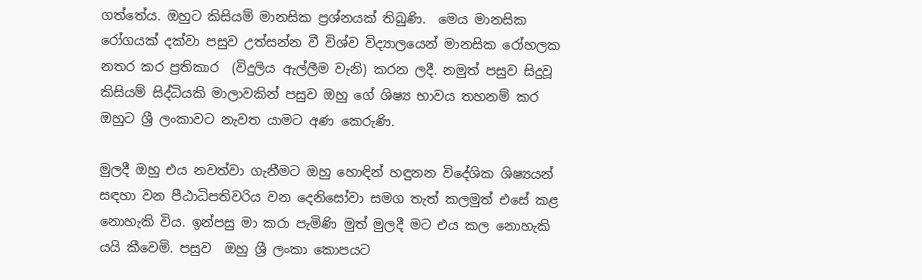ගත්තේය. ඔහුට කිසියම් මානසික ප්‍රශ්නයක් තිබුණි.  මෙය මානසික රෝගයක් දක්වා පසුව උත්සන්න වී විශ්ව විද්‍යාලයෙන් මානසික රෝහලක නතර කර ප්‍රතිකාර  (විදුලිය ඇල්ලීම වැනි) කරන ලදී. නමුත් පසුව සිදුවූ කිසියම් සිද්ධියකි මාලාවකින් පසුව ඔහු ගේ ශිෂ්‍ය භාවය තහනම් කර ඔහුට ශ්‍රී ලංකාවට නැවත යාමට අණ කෙරුණි.

මුලදී ඔහු එය නවත්වා ගැනීමට ඔහු හොඳින් හඳුනන විදේශික ශිෂ්‍යයන් සඳහා වන පීඨාධිපතිවරිය වන දෙනිසෝවා සමග තැත් කලමුත් එසේ කළ නොහැකි විය. ඉන්පසු මා කරා පැමිණි මුත් මුලදී මට එය කල නොහැකි යයි කීවෙමි. පසුව  ඔහු ශ්‍රී ලංකා කොපයට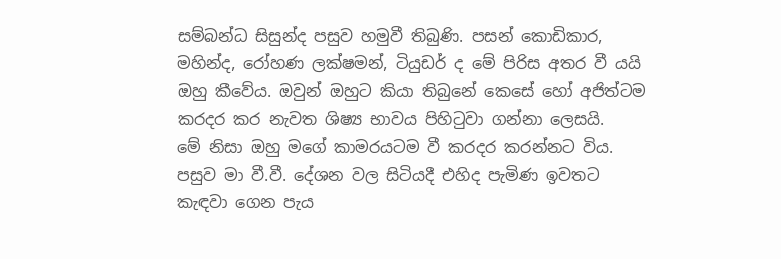සම්බන්ධ සිසුන්ද පසුව හමුවී තිබුණි. පසන් කොඩිකාර, මහින්ද, රෝහණ ලක්ෂමන්, ටියුඩර් ද මේ පිරිස අතර වී යයි ඔහු කීවේය. ඔවුන් ඔහුට කියා තිබුනේ කෙසේ හෝ අජිත්ටම කරදර කර නැවත ශිෂ්‍ය භාවය පිහිටුවා ගන්නා ලෙසයි.   මේ නිසා ඔහු මගේ කාමරයටම වී කරදර කරන්නට විය. පසුව මා වී.වී. දේශන වල සිටියදී එහිද පැමිණ ඉවතට කැඳවා ගෙන පැය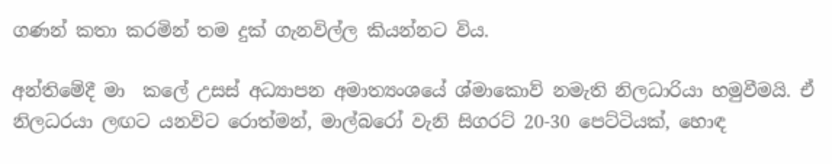ගණන් කතා කරමින් තම දුක් ගැනවිල්ල කියන්නට විය.

අන්තිමේදී මා  කලේ උසස් අධ්‍යාපන අමාත්‍යංශයේ ශ්මාකොව් නමැති නිලධාරියා හමුවීමයි. ඒ නිලධරයා ලඟට යනවිට රොත්මන්, මාල්බරෝ වැනි සිගරට් 20-30 පෙට්ටියක්, හොඳ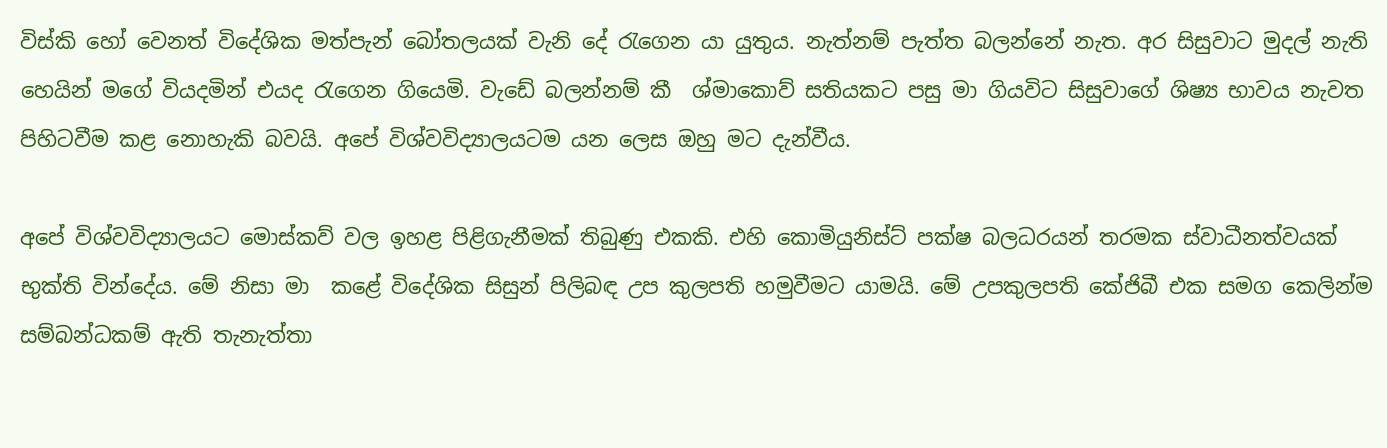විස්කි හෝ වෙනත් විදේශික මත්පැන් බෝතලයක් වැනි දේ රැගෙන යා යුතුය. නැත්නම් පැත්ත බලන්නේ නැත. අර සිසුවාට මුදල් නැති හෙයින් මගේ වියදමින් එයද රැගෙන ගියෙමි. වැඩේ බලන්නම් කී  ශ්මාකොව් සතියකට පසු මා ගියවිට සිසුවාගේ ශිෂ්‍ය භාවය නැවත පිහිටවීම කළ නොහැකි බවයි. අපේ විශ්වවිද්‍යාලයටම යන ලෙස ඔහු මට දැන්වීය.

අපේ විශ්වවිද්‍යාලයට මොස්කව් වල ඉහළ පිළිගැනීමක් තිබුණු එකකි. එහි කොමියුනිස්ට් පක්ෂ බලධරයන් තරමක ස්වාධීනත්වයක් භුක්ති වින්දේය. මේ නිසා මා  කළේ විදේශික සිසුන් පිලිබඳ උප කුලපති හමුවීමට යාමයි. මේ උපකුලපති කේජිබී එක සමග කෙලින්ම සම්බන්ධකම් ඇති තැනැත්තා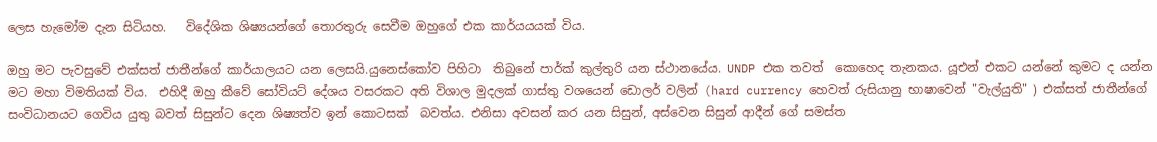ලෙස හැමෝම දැන සිටියහ.   විදේශික ශිෂ්‍යයන්ගේ තොරතුරු සෙවීම ඔහුගේ එක කාර්යයයක් විය.

ඔහු මට පැවසුවේ එක්සත් ජාතීන්ගේ කාර්යාලයට යන ලෙසයි.යුනෙස්කෝව පිහිටා  තිබුනේ පාර්ක් කුල්තුරි යන ස්ථානයේය. UNDP එක තවත්  කොහෙද තැනකය. යූඑන් එකට යන්නේ කුමට ද යන්න මට මහා විමතියක් විය.  එහිදී ඔහු කීවේ සෝවියට් දේශය වසරකට අති විශාල මුදලක් ගාස්තු වශයෙන් ඩොලර් වලින් (hard currency හෙවත් රුසියානු භාෂාවෙන් "වැල්යුති" ) එක්සත් ජාතීන්ගේ සංවිධානයට ගෙවිය යුතු බවත් සිසුන්ට දෙන ශිෂ්‍යත්ව ඉන් කොටසක්  බවත්ය. එනිසා අවසන් කර යන සිසුන්, අස්වෙන සිසුන් ආදීන් ගේ සමස්ත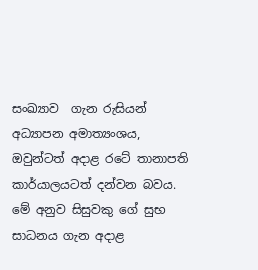සංඛ්‍යාව  ගැන රුසියන් අධ්‍යාපන අමාත්‍යංශය, ඔවුන්ටත් අදාළ රටේ තානාපති කාර්යාලයටත් දන්වන බවය. මේ අනුව සිසුවකු ගේ සුභ සාධනය ගැන අදාළ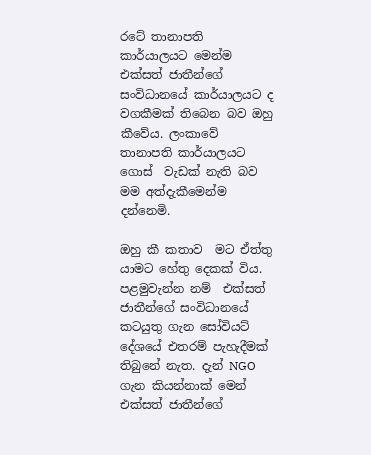රටේ තානාපති කාර්යාලයට මෙන්ම එක්සත් ජාතීන්ගේ සංවිධානයේ කාර්යාලයට ද  වගකීමක් තිබෙන බව ඔහු කීවේය. ලංකාවේ  තානාපති කාර්යාලයට ගොස්  වැඩක් නැති බව මම අත්දැකීමෙන්ම දන්නෙමි.

ඔහු කී කතාව  මට ඒත්තු යාමට හේතු දෙකක් විය. පළමුවැන්න නම්  එක්සත් ජාතීන්ගේ සංවිධානයේ කටයුතු ගැන සෝවියට් දේශයේ එතරම් පැහැදීමක් තිබුනේ නැත. දැන් NGO ගැන කියන්නාක් මෙන් එක්සත් ජාතීන්ගේ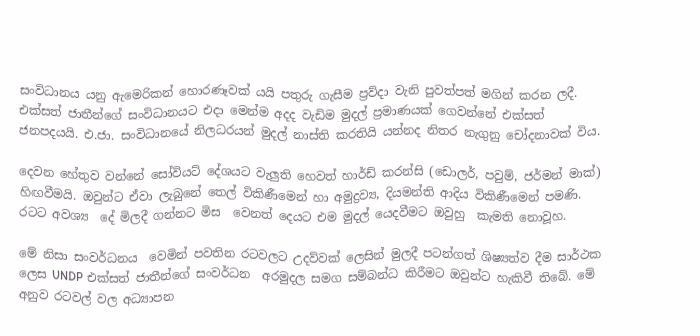සංවිධානය යනු ඇමෙරිකන් හොරණෑවක් යයි පතුරු ගැසීම ප්‍රව්දා වැනි පුවත්පත් මගින් කරන ලදී.  එක්සත් ජාතීන්ගේ සංවිධානයට එදා මෙන්ම අදද වැඩිම මුදල් ප්‍රමාණයක් ගෙවන්නේ එක්සත් ජනපදයයි. එ.ජා. සංවිධානයේ නිලධරයන් මුදල් නාස්ති කරතියි යන්නද නිතර නැගුනු චෝදනාවක් විය.

දෙවන හේතුව වන්නේ සෝවියට් දේශයට වැලුති හෙවත් හාර්ඩ් කරන්සි (ඩොලර්, පවුම්, ජර්මන් මාක්) හිඟවීමයි. ඔවුන්ට ඒවා ලැබුනේ තෙල් විකිණීමෙන් හා අමුද්‍රව්‍ය, දියමන්ති ආදිය විකිණීමෙන් පමණි. රටට අවශ්‍ය  දේ මිලදී ගන්නට මිස  වෙනත් දෙයට එම මුදල් යෙදවීමට ඔවුහු  කැමති නොවූහ.

මේ නිසා සංවර්ධනය  වෙමින් පවතින රටවලට උදව්වක් ලෙසින් මුලදී පටන්ගත් ශිෂ්‍යත්ව දීම සාර්ථක ලෙස UNDP එක්සත් ජාතීන්ගේ සංවර්ධන  අරමුදල සමග සම්බන්ධ කිරීමට ඔවුන්ට හැකිවී තිබේ. මේ අනුව රටවල් වල අධ්‍යාපන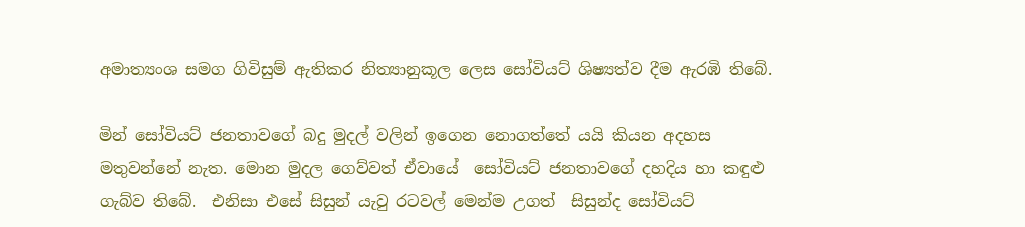අමාත්‍යංශ සමග ගිවිසුම් ඇතිකර නිත්‍යානුකූල ලෙස සෝවියට් ශිෂ්‍යත්ව දීම ඇරඹි තිබේ.

මින් සෝවියට් ජනතාවගේ බදු මුදල් වලින් ඉගෙන නොගත්තේ යයි කියන අදහස මතුවන්නේ නැත. මොන මුදල ගෙව්වත් ඒවායේ  සෝවියට් ජනතාවගේ දහදිය හා කඳුළු ගැබ්ව තිබේ.  එනිසා එසේ සිසුන් යැවු රටවල් මෙන්ම උගත්  සිසුන්ද සෝවියට්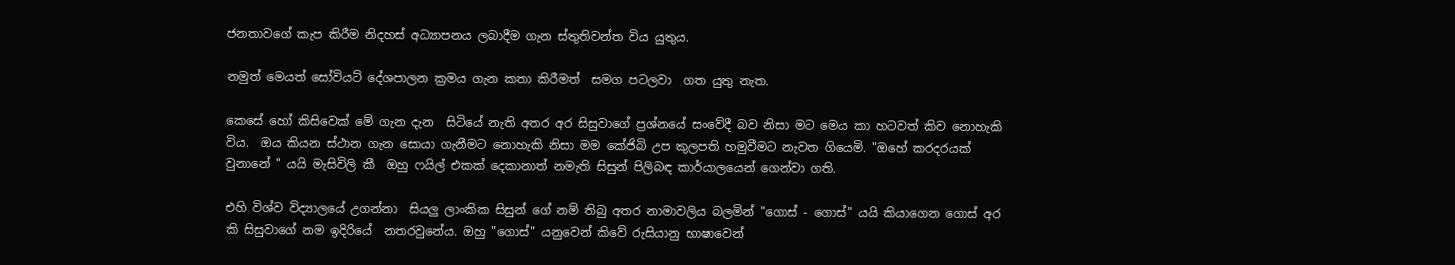ජනතාවගේ කැප කිරීම නිදහස් අධ්‍යාපනය ලබාදීම ගැන ස්තුතිවන්ත විය යුතුය.

නමුත් මෙයත් සෝවියට් දේශපාලන ක්‍රමය ගැන කතා කිරීමත්  සමග පටලවා  ගත යුතු නැත.

කෙසේ හෝ කිසිවෙක් මේ ගැන දැන  සිටියේ නැති අතර අර සිසුවාගේ ප්‍රශ්නයේ සංවේදී බව නිසා මට මෙය කා හටවත් කිව නොහැකි විය.  ඔය කියන ස්ථාන ගැන සොයා ගැනීමට නොහැකි නිසා මම කේජිබි උප කුලපති හමුවීමට නැවත ගියෙමි. "ඔහේ කරදරයක් වුනානේ " යයි මැසිවිලි කී  ඔහු ෆයිල් එකක් දෙකානාත් නමැති සිසුන් පිලිබඳ කාර්යාලයෙන් ගෙන්වා ගති.

එහි විශ්ව විද්‍යාලයේ උගන්නා  සියලු ලාංකික සිසුන් ගේ නම් තිබු අතර නාමාවලිය බලමින් "ගොස්‌ - ගොස්" යයි කියාගෙන ගොස් අර කි සිසුවාගේ නම ඉදිරියේ  නතරවුනේය. ඔහු "ගොස්" යනුවෙන් කිවේ රුසියානු භාෂාවෙන්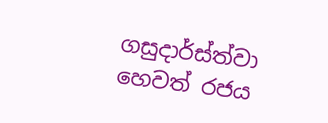ගසුදාර්ස්ත්වා හෙවත් රජය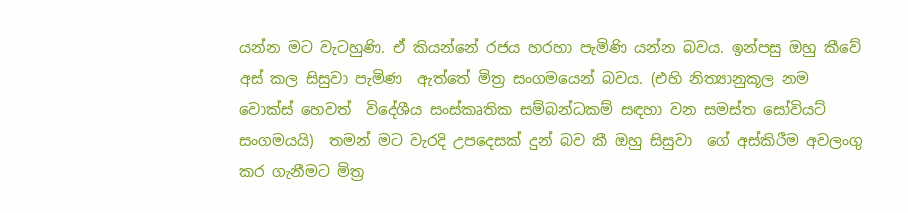යන්න මට වැටහුණි. ඒ කියන්නේ රජය හරහා පැමිණි යන්න බවය. ඉන්පසු ඔහු කීවේ අස් කල සිසුවා පැමිණ  ඇත්තේ මිත්‍ර සංගමයෙන් බවය. (එහි නිත්‍යානුකූල නම  වොක්ස් හෙවත්  විදේශීය සංස්කෘතික සම්බන්ධකම් සඳහා වන සමස්ත සෝවියට් සංගමයයි)  තමන් මට වැරදි උපදෙසක් දුන් බව කී ඔහු සිසුවා  ගේ අස්කිරීම අවලංගු කර ගැනීමට මිත්‍ර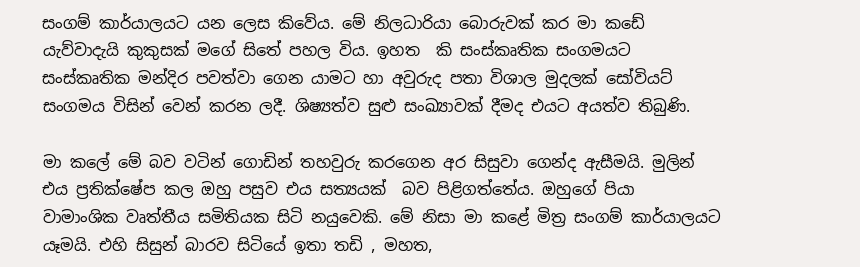සංගම් කාර්යාලයට යන ලෙස කිවේය. මේ නිලධාරියා බොරුවක් කර මා කඩේ යැව්වාදැයි කුකුසක් මගේ සිතේ පහල විය. ඉහත  කි සංස්කෘතික සංගමයට සංස්කෘතික මන්දිර පවත්වා ගෙන යාමට හා අවුරුද පතා විශාල මුදලක් සෝවියට් සංගමය විසින් වෙන් කරන ලදී. ශිෂ්‍යත්ව සුළු සංඛ්‍යාවක් දීමද එයට අයත්ව තිබුණි.

මා කලේ මේ බව වටින් ගොඩින් තහවුරු කරගෙන අර සිසුවා ගෙන්ද ඇසීමයි. මුලින් එය ප්‍රතික්ෂේප කල ඔහු පසුව එය සත්‍යයක්  බව පිළිගත්තේය. ඔහුගේ පියා  වාමාංශික වෘත්තීය සමිතියක සිටි නයුවෙකි. මේ නිසා මා කළේ මිත්‍ර සංගම් කාර්යාලයට යෑමයි. එහි සිසුන් බාරව සිටියේ ඉතා තඩි , මහත,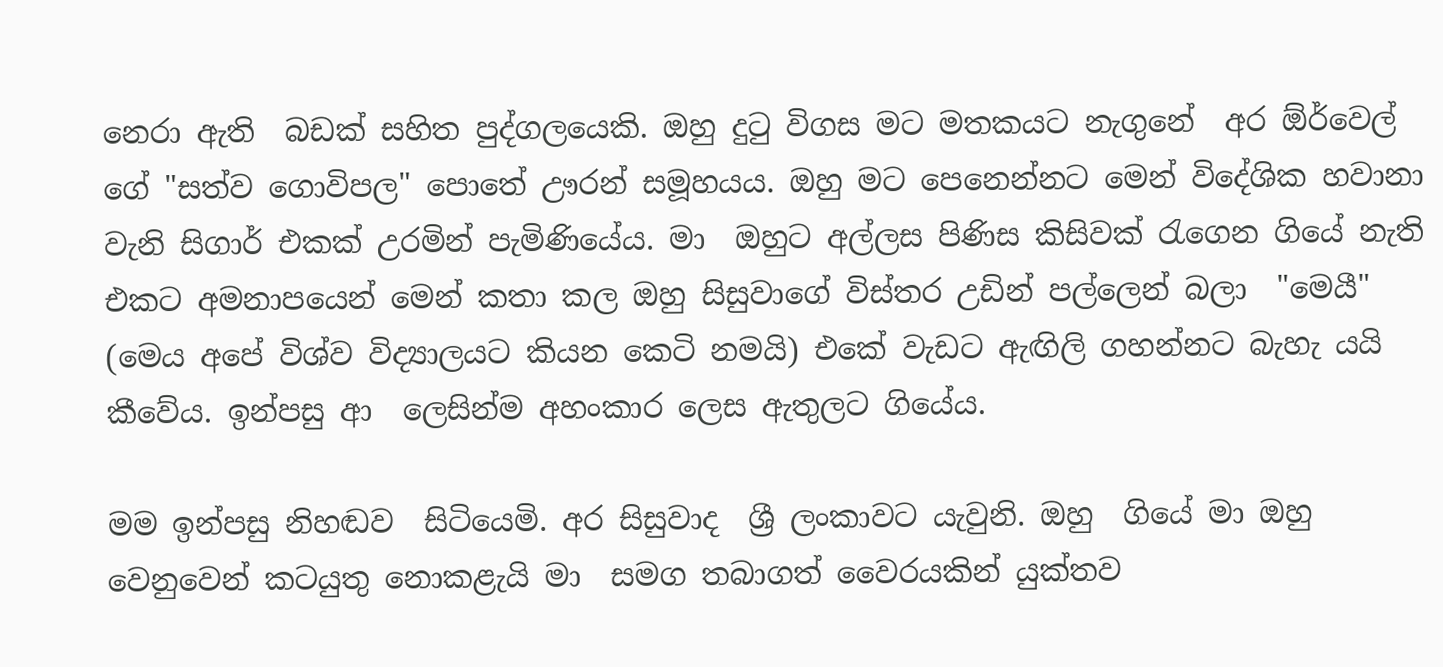නෙරා ඇති  බඩක් සහිත පුද්ගලයෙකි. ඔහු දුටු විගස මට මතකයට නැගුනේ  අර ඕර්වෙල් ගේ "සත්ව ගොවිපල" පොතේ ඌරන් සමූහයය. ඔහු මට පෙනෙන්නට මෙන් විදේශික හවානා වැනි සිගාර් එකක් උරමින් පැමිණියේය. මා  ඔහුට අල්ලස පිණිස කිසිවක් රැගෙන ගියේ නැති එකට අමනාපයෙන් මෙන් කතා කල ඔහු සිසුවාගේ විස්තර උඩින් පල්ලෙන් බලා  "මෙයී" (මෙය අපේ විශ්ව විද්‍යාලයට කියන කෙටි නමයි) එකේ වැඩට ඇඟිලි ගහන්නට බැහැ යයි කීවේය. ඉන්පසු ආ  ලෙසින්ම අහංකාර ලෙස ඇතුලට ගියේය.

මම ඉන්පසු නිහඬව  සිටියෙමි. අර සිසුවාද  ශ්‍රී ලංකාවට යැවුනි. ඔහු  ගියේ මා ඔහු වෙනුවෙන් කටයුතු නොකළැයි මා  සමග තබාගත් වෛරයකින් යුක්තව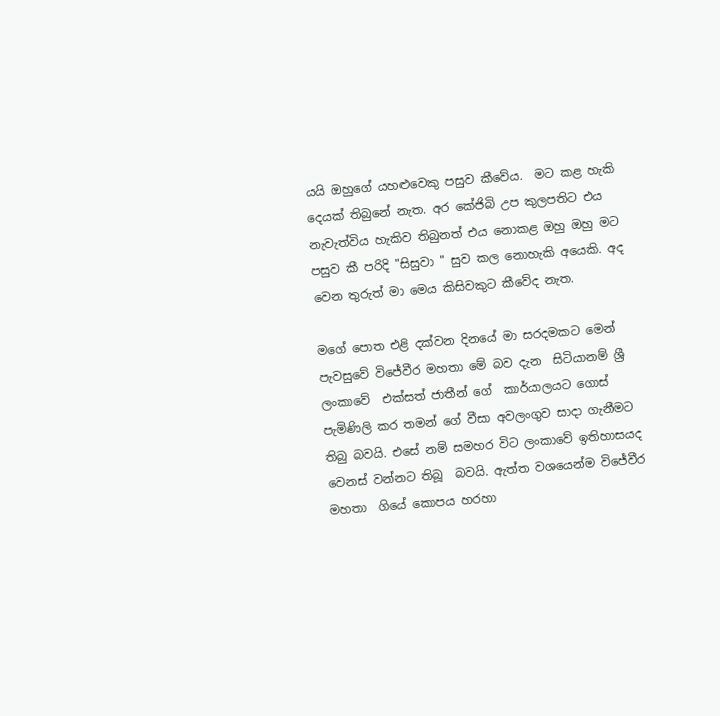යයි ඔහුගේ යහළුවෙකු පසුව කීවේය.  මට කළ හැකි දෙයක් තිබුනේ නැත. අර කේජිබි උප කුලපතිට එය නැවැත්විය හැකිව තිබුනත් එය නොකළ ඔහු ඔහු මට පසුව කී පරිදි "සිසුවා " සුව කල නොහැකි අයෙකි. අද වෙන තුරුත් මා මෙය කිසිවකුට කීවේද නැත.

මගේ පොත එළි දක්වන දිනයේ මා සරදමකට මෙන් පැවසුවේ විජේවීර මහතා මේ බව දැන  සිටියානම් ශ්‍රී ලංකාවේ  එක්සත් ජාතීන් ගේ  කාර්යාලයට ගොස් පැමිණිලි කර තමන් ගේ වීසා අවලංගුව සාදා ගැනීමට තිබු බවයි. එසේ නම් සමහර විට ලංකාවේ ඉතිහාසයද වෙනස් වන්නට තිබූ  බවයි. ඇත්ත වශයෙන්ම විජේවීර මහතා  ගියේ කොපය හරහා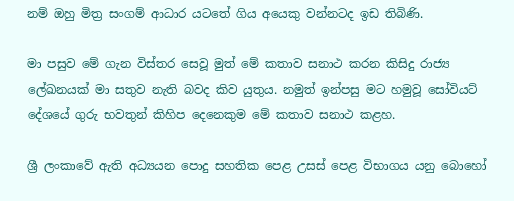නම් ඔහු මිත්‍ර සංගම් ආධාර යටතේ ගිය අයෙකු වන්නටද ඉඩ තිබිණි.

මා පසුව මේ ගැන විස්තර සෙවූ මුත් මේ කතාව සනාථ කරන කිසිදු රාජ්‍ය ලේඛනයක් මා සතුව නැති බවද කිව යුතුය. නමුත් ඉන්පසු මට හමුවූ සෝවියට් දේශයේ ගුරු භවතුන් කිහිප දෙනෙකුම මේ කතාව සනාථ කළහ.

ශ්‍රී ලංකාවේ ඇති අධ්‍යයන පොදු සහතික පෙළ උසස් පෙළ විභාගය යනු බොහෝ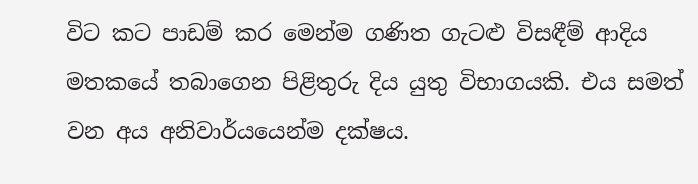විට කට පාඩම් කර මෙන්ම ගණිත ගැටළු විසඳීම් ආදිය මතකයේ තබාගෙන පිළිතුරු දිය යුතු විභාගයකි. එය සමත් වන අය අනිවාර්යයෙන්ම දක්ෂය.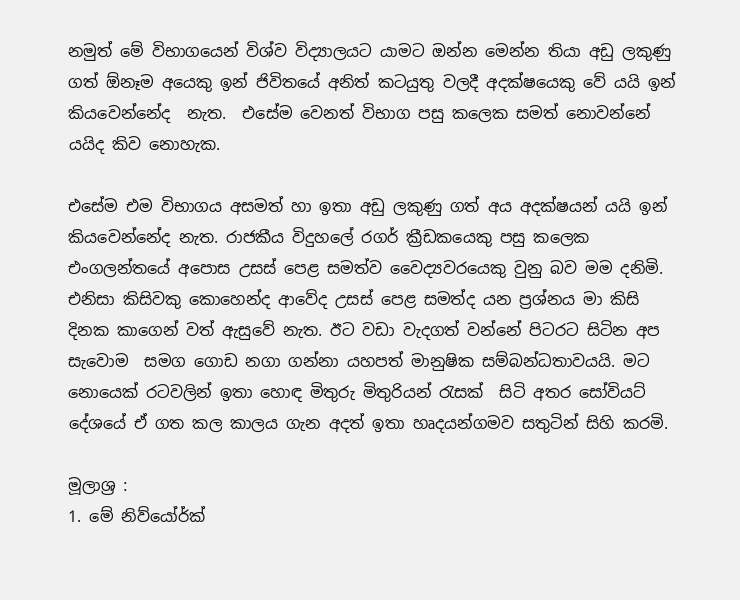නමුත් මේ විභාගයෙන් විශ්ව විද්‍යාලයට යාමට ඔන්න මෙන්න තියා අඩු ලකුණු ගත් ඕනෑම අයෙකු ඉන් ජිවිතයේ අනිත් කටයුතු වලදී අදක්ෂයෙකු වේ යයි ඉන් කියවෙන්නේද  නැත.  එසේම වෙනත් විභාග පසු කලෙක සමත් නොවන්නේ යයිද කිව නොහැක.

එසේම එම විභාගය අසමත් හා ඉතා අඩු ලකුණු ගත් අය අදක්ෂයන් යයි ඉන් කියවෙන්නේද නැත. රාජකීය විදුහලේ රගර් ක්‍රීඩකයෙකු පසු කලෙක එංගලන්තයේ අපොස උසස් පෙළ සමත්ව වෛද්‍යවරයෙකු වුනු බව මම දනිමි.  එනිසා කිසිවකු කොහෙන්ද ආවේද උසස් පෙළ සමත්ද යන ප්‍රශ්නය මා කිසි දිනක කාගෙන් වත් ඇසුවේ නැත. ඊට වඩා වැදගත් වන්නේ පිටරට සිටින අප සැවොම  සමග ගොඩ නගා ගන්නා යහපත් මානුෂික සම්බන්ධතාවයයි. මට නොයෙක් රටවලින් ඉතා හොඳ මිතුරු මිතුරියන් රැසක්  සිටි අතර සෝවියට් දේශයේ ඒ ගත කල කාලය ගැන අදත් ඉතා හෘදයන්ගමව සතුටින් සිහි කරමි.

මූලාශ්‍ර :
1. මේ නිව්යෝර්ක්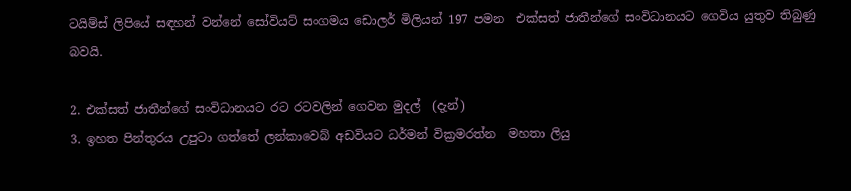ටයිම්ස් ලිපියේ සඳහන් වන්නේ සෝවියට් සංගමය ඩොලර් මිලියන් 197 පමන  එක්සත් ජාතීන්ගේ සංවිධානයට ගෙවිය යුතුව තිබුණු බවයි.

2. එක්සත් ජාතීන්ගේ සංවිධානයට රට රටවලින් ගෙවන මුදල්  (දැන්)
3. ඉහත පින්තුරය උපුටා ගත්තේ ලන්කාවෙබ් අඩවියට ධර්මන් වික්‍රමරත්න  මහතා ලියු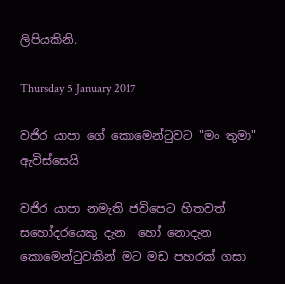ලිපියකිනි.

Thursday 5 January 2017

වජිර යාපා ගේ කොමෙන්ටුවට "මං තුමා" ඇවිස්සෙයි

වජිර යාපා නමැති ජවිපෙට හිතවත් සහෝදරයෙකු දැන  හෝ නොදැන කොමෙන්ටුවකින් මට මඩ පහරක් ගසා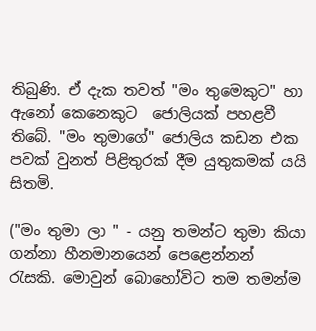තිබුණි. ඒ දැක තවත් "මං තුමෙකුට" හා ඇනෝ කෙනෙකුට  ජොලියක් පහළවී තිබේ. "මං තුමාගේ" ජොලිය කඩන එක පවක් වුනත් පිළිතුරක් දීම යුතුකමක් යයි සිතමි.

("මං තුමා ලා " - යනු තමන්ට තුමා කියා ගන්නා හීනමානයෙන් පෙළෙන්නන්  රැසකි. මොවුන් බොහෝවිට තම තමන්ම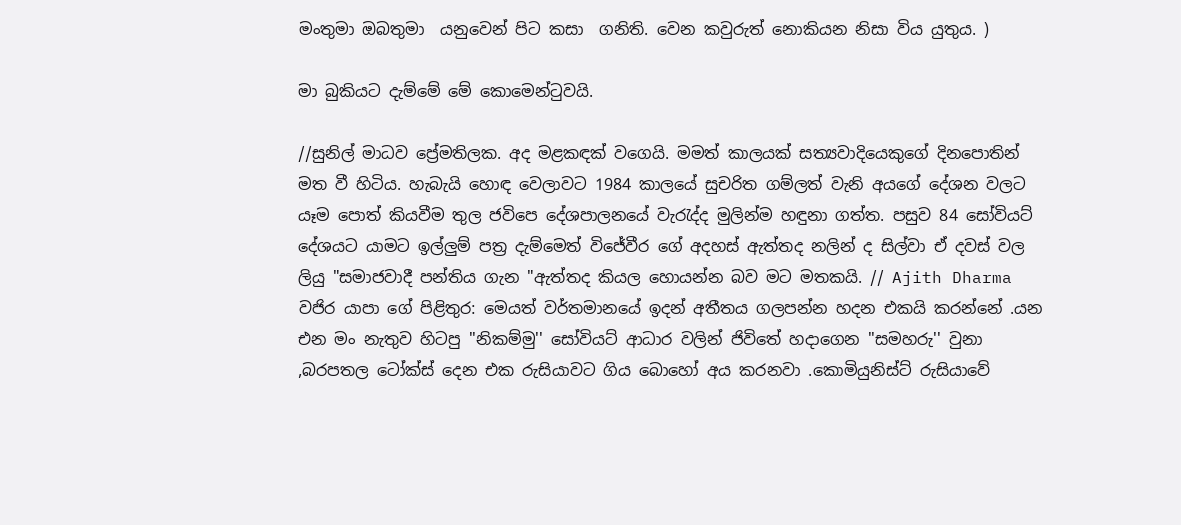මංතුමා ඔබතුමා  යනුවෙන් පිට කසා  ගනිති. වෙන කවුරුත් නොකියන නිසා විය යුතුය. )

මා බුකියට දැම්මේ මේ කොමෙන්ටුවයි.

//සුනිල් මාධව ප්‍රේමතිලක. අද මළකඳක් වගෙයි. මමත් කාලයක් සත්‍යවාදියෙකුගේ දිනපොතින් මත වී හිටිය. හැබැයි හොඳ වෙලාවට 1984 කාලයේ සුචරිත ගම්ලත් වැනි අයගේ දේශන වලට යෑම පොත් කියවීම තුල ජවිපෙ දේශපාලනයේ වැරැද්ද මුලින්ම හඳුනා ගත්ත. පසුව 84 සෝවියට් දේශයට යාමට ඉල්ලුම් පත්‍ර දැම්මෙත් විජේවීර ගේ අදහස් ඇත්තද නලින් ද සිල්වා ඒ දවස් වල ලියු "සමාජවාදී පන්තිය ගැන "ඇත්තද කියල හොයන්න බව මට මතකයි. // Ajith Dharma
වජිර යාපා ගේ පිළිතුර: මෙයත් වර්තමානයේ ඉදන් අතීතය ගලපන්න හදන එකයි කරන්නේ .යන එන මං නැතුව හිටපු ''නිකම්මු'' සෝවියට් ආධාර වලින් ජිවිතේ හදාගෙන ''සමහරු'' වුනා ,බරපතල ටෝක්ස් දෙන එක රුසියාවට ගිය බොහෝ අය කරනවා .කොමියුනිස්ට් රුසියාවේ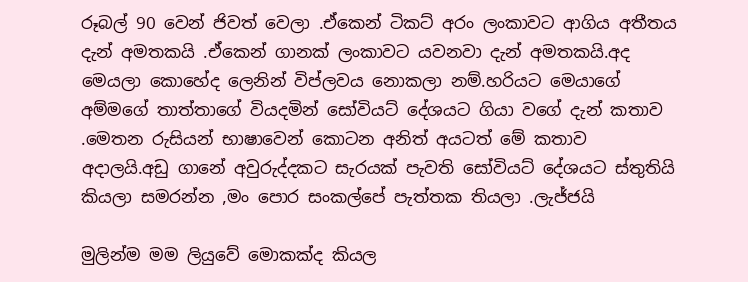රූබල් 90 වෙන් ජිවත් වෙලා .ඒකෙන් ටිකට් අරං ලංකාවට ආගිය අතීතය දැන් අමතකයි .ඒකෙන් ගානක් ලංකාවට යවනවා දැන් අමතකයි.අද මෙයලා කොහේද ලෙනින් විප්ලවය නොකලා නම්.හරියට මෙයාගේ අම්මගේ තාත්තාගේ වියදමින් සෝවියට් දේශයට ගියා වගේ දැන් කතාව .මෙතන රුසියන් භාෂාවෙන් කොටන අනිත් අයටත් මේ කතාව අදාලයි.අඩු ගානේ අවුරුද්දකට සැරයක් පැවති සෝවියට් දේශයට ස්තුතියි කියලා සමරන්න ,මං පොර සංකල්පේ පැත්තක තියලා .ලැජ්ජයි

මුලින්ම මම ලියුවේ මොකක්ද කියල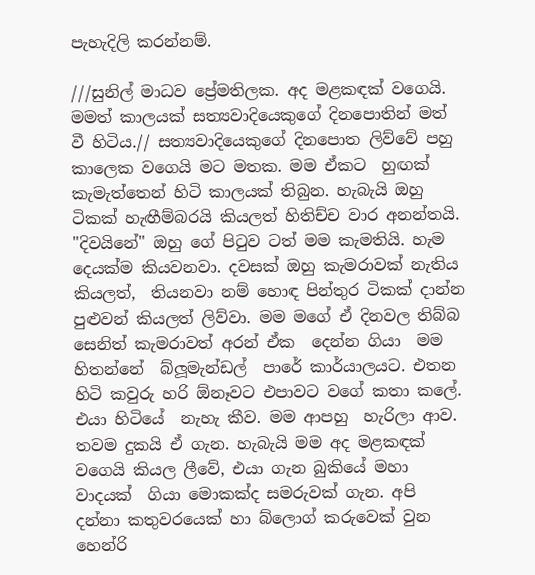පැහැදිලි කරන්නම්.

///සුනිල් මාධව ප්‍රේමතිලක. අද මළකඳක් වගෙයි. මමත් කාලයක් සත්‍යවාදියෙකුගේ දිනපොතින් මත්  වී හිටිය.// සත්‍යවාදියෙකුගේ දිනපොත ලිව්වේ පහු කාලෙක වගෙයි මට මතක. මම ඒකට  හුඟක් කැමැත්තෙන් හිටි කාලයක් තිබුන. හැබැයි ඔහු ටිකක් හැඟීම්බරයි කියලත් හිතිච්ච වාර අනන්තයි. "දිවයිනේ" ඔහු ගේ පිටුව ටත් මම කැමතියි. හැම දෙයක්ම කියවනවා. දවසක් ඔහු කැමරාවක් නැතිය කියලත්,  තියනවා නම් හොඳ පින්තුර ටිකක් දාන්න පුළුවන් කියලත් ලිව්වා. මම මගේ ඒ දිනවල තිබ්බ සෙනිත් කැමරාවත් අරන් ඒක  දෙන්න ගියා  මම හිතන්නේ  බ්ලූමැන්ඩල්  පාරේ කාර්යාලයට. එතන හිටි කවුරු හරි ඕනෑවට එපාවට වගේ කතා කලේ. එයා හිටියේ  නැහැ කීව. මම ආපහු  හැරිලා ආව. තවම දුකයි ඒ ගැන. හැබැයි මම අද මළකඳක් වගෙයි කියල ලීවේ, එයා ගැන බුකියේ මහා වාදයක්  ගියා මොකක්ද සමරුවක් ගැන. අපි දන්නා කතුවරයෙක් හා බ්ලොග් කරුවෙක් වුන හෙන්රි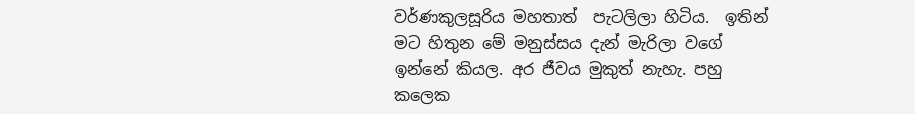වර්ණකුලසූරිය මහතාත්  පැටලිලා හිටිය.  ඉතින් මට හිතුන මේ මනුස්සය දැන් මැරිලා වගේ ඉන්නේ කියල. අර ජීවය මුකුත් නැහැ. පහු කලෙක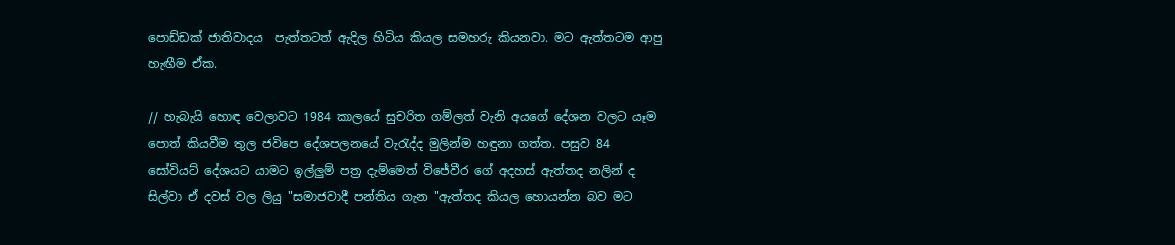පොඩ්ඩක් ජාතිවාදය  පැත්තටත් ඇදිල හිටිය කියල සමහරු කියනවා. මට ඇත්තටම ආපු හැඟීම ඒක.

// හැබැයි හොඳ වෙලාවට 1984 කාලයේ සුචරිත ගම්ලත් වැනි අයගේ දේශන වලට යෑම පොත් කියවීම තුල ජවිපෙ දේශපලනයේ වැරැද්ද මුලින්ම හඳුනා ගත්ත. පසුව 84 සෝවියට් දේශයට යාමට ඉල්ලුම් පත්‍ර දැම්මෙත් විජේවීර ගේ අදහස් ඇත්තද නලින් ද සිල්වා ඒ දවස් වල ලියු "සමාජවාදී පන්තිය ගැන "ඇත්තද කියල හොයන්න බව මට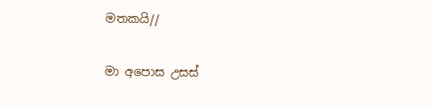මතකයි//

මා අපොස උසස්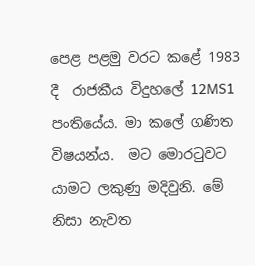පෙළ පළමු වරට කළේ 1983 දී  රාජකීය විදුහලේ 12MS1 පංතියේය. මා කලේ ගණිත විෂයන්ය.  මට මොරටුවට යාමට ලකුණු මදිවුනි. මේ නිසා නැවත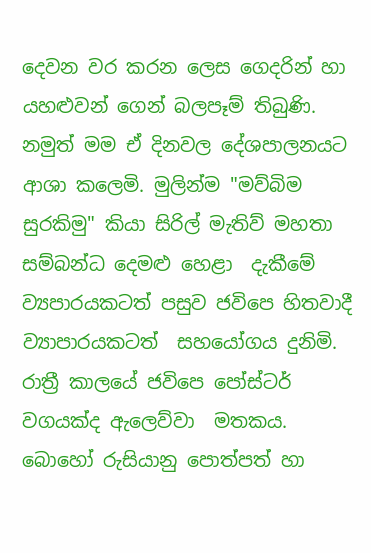දෙවන වර කරන ලෙස ගෙදරින් හා යහළුවන් ගෙන් බලපෑම් තිබුණි. නමුත් මම ඒ දිනවල දේශපාලනයට ආශා කලෙමි. මුලින්ම "මව්බිම සුරකිමු" කියා සිරිල් මැතිව් මහතා  සම්බන්ධ දෙමළු හෙළා  දැකීමේ ව්‍යපාරයකටත් පසුව ජවිපෙ හිතවාදී ව්‍යාපාරයකටත්  සහයෝගය දුනිමි.  රාත්‍රී කාලයේ ජවිපෙ පෝස්ටර්  වගයක්ද ඇලෙව්වා  මතකය. බොහෝ රුසියානු පොත්පත් හා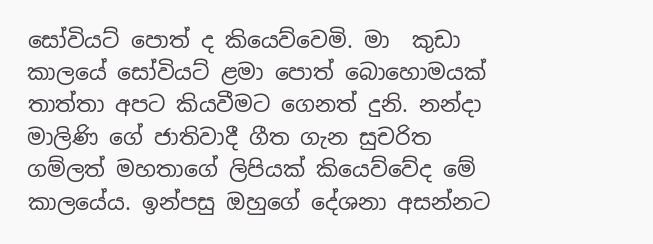සෝවියට් පොත් ද කියෙව්වෙමි. මා  කුඩා කාලයේ සෝවියට් ළමා පොත් බොහොමයක් තාත්තා අපට කියවීමට ගෙනත් දුනි. නන්දා  මාලිණි ගේ ජාතිවාදී ගීත ගැන සුචරිත ගම්ලත් මහතාගේ ලිපියක් කියෙව්වේද මේ කාලයේය. ඉන්පසු ඔහුගේ දේශනා අසන්නට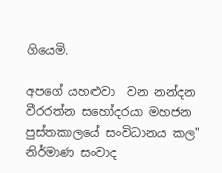ගියෙමි.

අපගේ යහළුවා  වන නන්දන වීරරත්න සහෝදරයා මහජන පුස්තකාලයේ සංවිධානය කල" නිර්මාණ සංවාද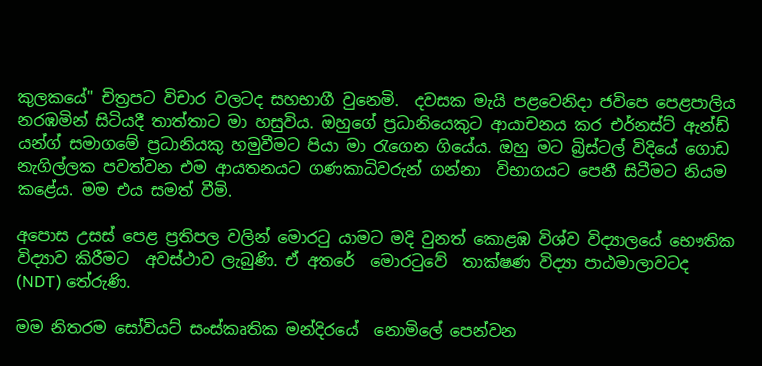කුලකයේ" චිත්‍රපට විචාර වලටද සහභාගී වුනෙමි.  දවසක මැයි පළවෙනිදා ජවිපෙ පෙළපාලිය නරඹමින් සිටියදී තාත්තාට මා හසුවිය. ඔහුගේ ප්‍රධානියෙකුට ආයාචනය කර එර්නස්ට් ඇන්ඩ්  යන්ග් සමාගමේ ප්‍රධානියකු හමුවීමට පියා මා රැගෙන ගියේය. ඔහු මට බ්‍රිස්ටල් විදියේ ගොඩ නැගිල්ලක පවත්වන එම ආයතනයට ගණකාධිවරුන් ගන්නා  විභාගයට පෙනී සිටීමට නියම කළේය. මම එය සමත් වීමි.

අපොස උසස් පෙළ ප්‍රතිපල වලින් මොරටු යාමට මදි වුනත් කොළඹ විශ්ව විද්‍යාලයේ භෞතික විද්‍යාව කිරීමට  අවස්‌ථාව ලැබුණි. ඒ අතරේ  මොරටුවේ  තාක්ෂණ විද්‍යා පාඨමාලාවටද (NDT) තේරුණි.

මම නිතරම සෝවියට් සංස්කෘතික මන්දිරයේ  නොමිලේ පෙන්වන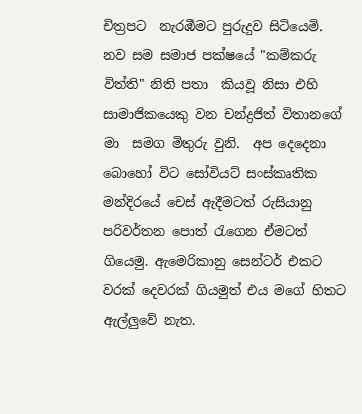චිත්‍රපට  නැරඹීමට පුරුදුව සිටියෙමි.  නව සම සමාජ පක්ෂයේ "කම්කරු විත්ති" නිති පතා  කියවූ නිසා එහි සාමාජිකයෙකු වන චන්ද්‍රජිත් විතානගේ මා  සමග මිතුරු වුනි.  අප දෙදෙනා බොහෝ විට සෝවියට් සංස්කෘතික මන්දිරයේ චෙස් ඇදීමටත් රුසියානු පරිවර්තන පොත් රැගෙන ඒමටත් ගියෙමු. ඇමෙරිකානු සෙන්ටර් එකට වරක් දෙවරක් ගියමුත් එය මගේ හිතට ඇල්ලුවේ නැත.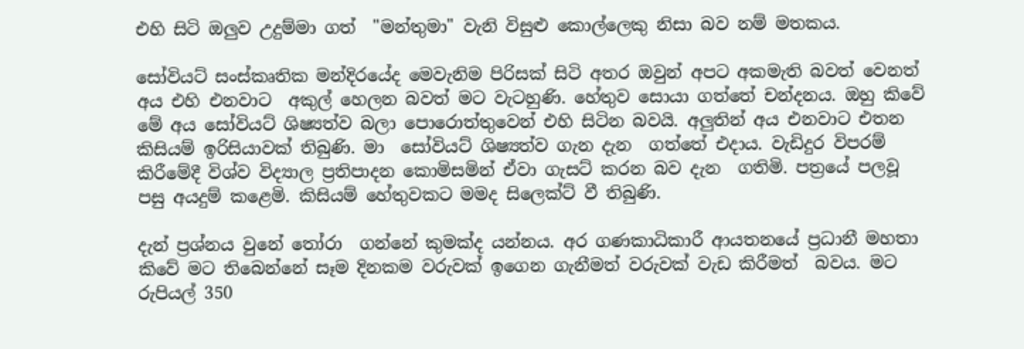එහි සිටි ඔලුව උදුම්මා ගත්  "මන්තුමා" වැනි විසුළු කොල්ලෙකු නිසා බව නම් මතකය.

සෝවියට් සංස්කෘතික මන්දිරයේද මෙවැනිම පිරිසක් සිටි අතර ඔවුන් අපට අකමැති බවත් වෙනත් අය එහි එනවාට  අකුල් හෙලන බවත් මට වැටහුණි. හේතුව සොයා ගත්තේ චන්දනය. ඔහු කිවේ මේ අය සෝවියට් ශිෂ්‍යත්ව බලා පොරොත්තුවෙන් එහි සිටින බවයි. අලුතින් අය එනවාට එතන කිසියම් ඉරිසියාවක් තිබුණි. මා  සෝවියට් ශිෂ්‍යත්ව ගැන දැන  ගත්තේ එදාය. වැඩිදුර විපරම් කිරීමේදී විශ්ව විද්‍යාල ප්‍රතිපාදන කොමිසමින් ඒවා ගැසට් කරන බව දැන  ගතිමි. පත්‍රයේ පලවූ පසු අයදුම් කළෙමි. කිසියම් හේතුවකට මමද සිලෙක්ට් වී තිබුණි.

දැන් ප්‍රශ්නය වුනේ තෝරා  ගන්නේ කුමක්ද යන්නය. අර ගණකාධිකාරී ආයතනයේ ප්‍රධානී මහතා කිවේ මට තිබෙන්නේ සෑම දිනකම වරුවක් ඉගෙන ගැනීමත් වරුවක් වැඩ කිරීමත්  බවය. මට රුපියල් 350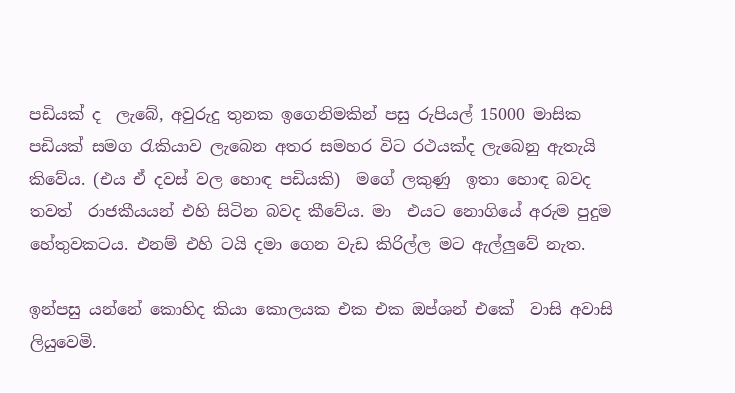පඩියක් ද  ලැබේ, අවුරුදු තුනක ඉගෙනිමකින් පසු රුපියල් 15000 මාසික පඩියක් සමග රැකියාව ලැබෙන අතර සමහර විට රථයක්ද ලැබෙනු ඇතැයි කිවේය. (එය ඒ දවස් වල හොඳ පඩියකි)  මගේ ලකුණු  ඉතා හොඳ බවද තවත්  රාජකීයයන් එහි සිටින බවද කීවේය. මා  එයට නොගියේ අරුම පුදුම හේතුවකටය. එනම් එහි ටයි දමා ගෙන වැඩ කිරිල්ල මට ඇල්ලුවේ නැත.

ඉන්පසු යන්නේ කොහිද කියා කොලයක එක එක ඔප්ශන් එකේ  වාසි අවාසි   ලියුවෙමි.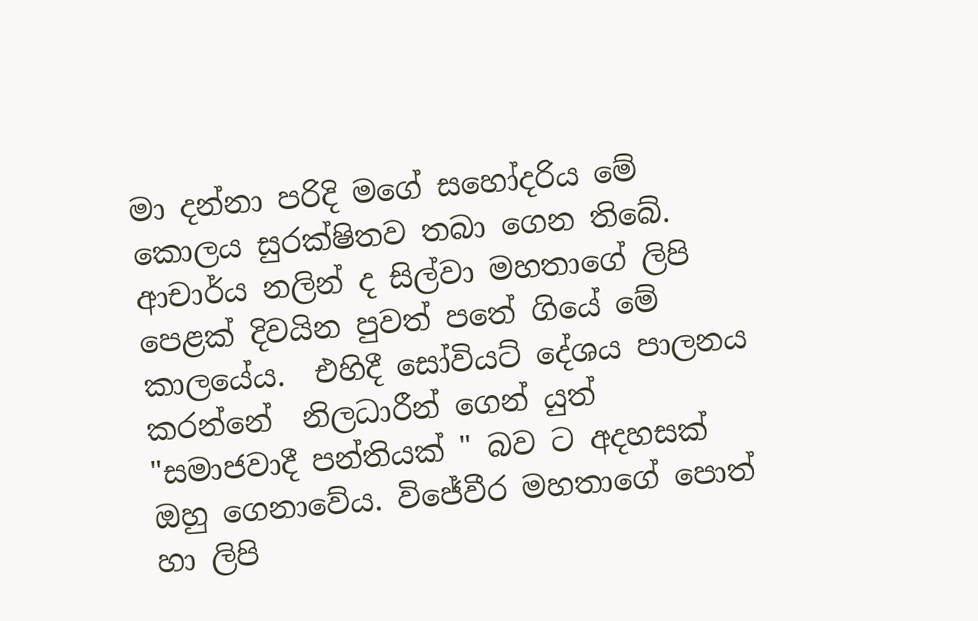මා දන්නා පරිදි මගේ සහෝදරිය මේ කොලය සුරක්ෂිතව තබා ගෙන තිබේ. ආචාර්ය නලින් ද සිල්වා මහතාගේ ලිපි පෙළක් දිවයින පුවත් පතේ ගියේ මේ කාලයේය.  එහිදී සෝවියට් දේශය පාලනය කරන්නේ  නිලධාරීන් ගෙන් යුත් "සමාජවාදී පන්තියක් " බව ට අදහසක් ඔහු ගෙනාවේය. විජේවීර මහතාගේ පොත් හා ලිපි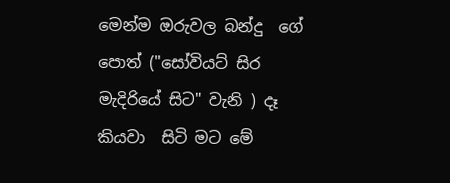මෙන්ම ඔරුවල බන්දු  ගේ පොත් ("සෝවියට් සිර මැදිරියේ සිට" වැනි ) දෑ කියවා  සිටි මට මේ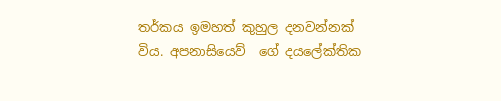තර්කය ඉමහත් කුහුල දනවන්නක්  විය. අපනාසියෙව්  ගේ දයලේක්තික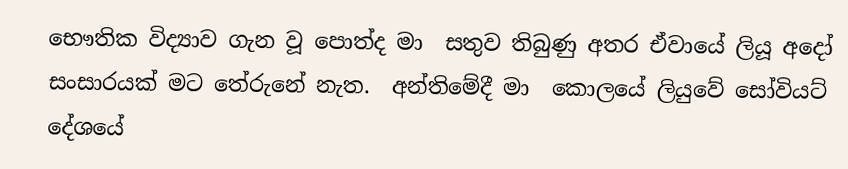භෞතික විද්‍යාව ගැන වූ පොත්ද මා  සතුව තිබුණු අතර ඒවායේ ලියූ අදෝ සංසාරයක් මට තේරුනේ නැත.  අන්තිමේදී මා  කොලයේ ලියුවේ සෝවියට් දේශයේ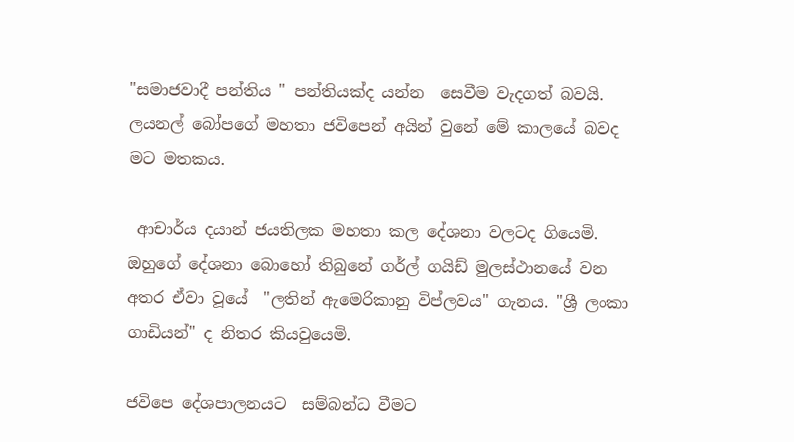"සමාජවාදී පන්තිය " පන්තියක්ද යන්න  සෙවීම වැදගත් බවයි. ලයනල් බෝපගේ මහතා ජවිපෙන් අයින් වුනේ මේ කාලයේ බවද මට මතකය.

 ආචාර්ය දයාන් ජයතිලක මහතා කල දේශනා වලටද ගියෙමි. ඔහුගේ දේශනා බොහෝ තිබුනේ ගර්ල් ගයිඩ් මුලස්ථානයේ වන අතර ඒවා වූයේ  "ලතින් ඇමෙරිකානු විප්ලවය" ගැනය. "ශ්‍රී ලංකා ගාඩියන්" ද නිතර කියවුයෙමි.

ජවිපෙ දේශපාලනයට  සම්බන්ධ වීමට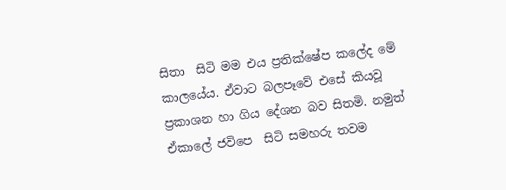සිතා  සිටි මම එය ප්‍රතික්ෂේප කලේද මේ කාලයේය. ඒවාට බලපෑවේ එසේ කියවූ ප්‍රකාශන හා ගිය දේශන බව සිතමි. නමුත් ඒකාලේ ජවිපෙ  සිටි සමහරු තවම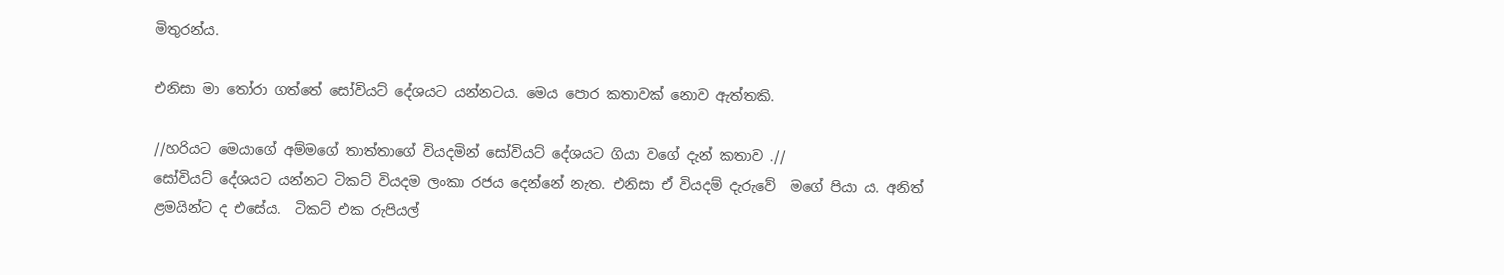මිතුරන්ය.

එනිසා මා තෝරා ගත්තේ සෝවියට් දේශයට යන්නටය. මෙය පොර කතාවක් නොව ඇත්තකි.

//හරියට මෙයාගේ අම්මගේ තාත්තාගේ වියදමින් සෝවියට් දේශයට ගියා වගේ දැන් කතාව .//
සෝවියට් දේශයට යන්නට ටිකට් වියදම ලංකා රජය දෙන්නේ නැත. එනිසා ඒ වියදම් දැරුවේ  මගේ පියා ය. අනිත් ළමයින්ට ද එසේය.  ටිකට් එක රුපියල්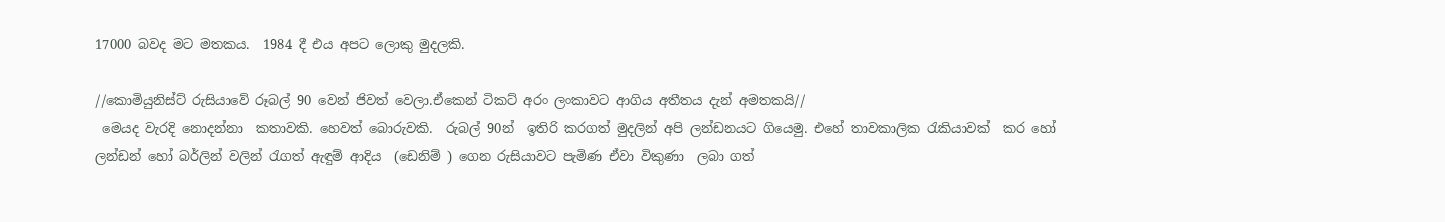17000 බවද මට මතකය.  1984 දී එය අපට ලොකු මුදලකි.

//කොමියුනිස්ට් රුසියාවේ රූබල් 90 වෙන් ජිවත් වෙලා.ඒකෙන් ටිකට් අරං ලංකාවට ආගිය අතීතය දැන් අමතකයි//
 මෙයද වැරදි නොදන්නා  කතාවකි. හෙවත් බොරුවකි.  රුබල් 90න්  ඉතිරි කරගත් මුදලින් අපි ලන්ඩනයට ගියෙමු. එහේ තාවකාලික රැකියාවක්  කර හෝ ලන්ඩන් හෝ බර්ලින් වලින් රැගත් ඇඳුම් ආදිය  (ඩෙනිම් ) ගෙන රුසියාවට පැමිණ ඒවා විකුණා  ලබා ගත්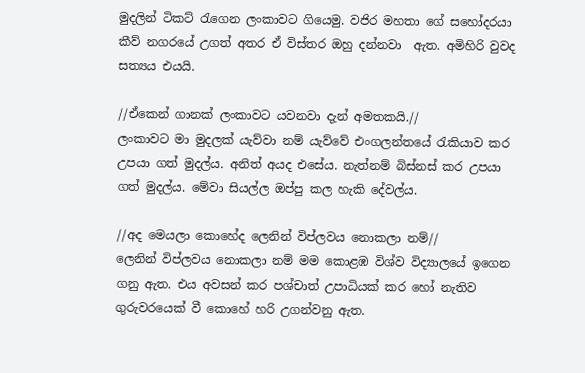මුදලින් ටිකට් රැගෙන ලංකාවට ගියෙමු. වජිර මහතා ගේ සහෝදරයා කීව් නගරයේ උගත් අතර ඒ විස්තර ඔහු දන්නවා  ඇත. අමිහිරි වුවද  සත්‍යය එයයි.

//ඒකෙන් ගානක් ලංකාවට යවනවා දැන් අමතකයි.//
ලංකාවට මා මුදලක් යැව්වා නම් යැව්වේ එංගලන්තයේ රැකියාව කර උපයා ගත් මුදල්ය. අනිත් අයද එසේය. නැත්නම් බිස්නස් කර උපයා ගත් මුදල්ය. මේවා සියල්ල ඔප්පු කල හැකි දේවල්ය.

//අද මෙයලා කොහේද ලෙනින් විප්ලවය නොකලා නම්//
ලෙනින් විප්ලවය නොකලා නම් මම කොළඹ විශ්ව විද්‍යාලයේ ඉගෙන ගනු ඇත. එය අවසන් කර පශ්චාත් උපාධියක් කර හෝ නැතිව ගුරුවරයෙක් වී කොහේ හරි උගන්වනු ඇත.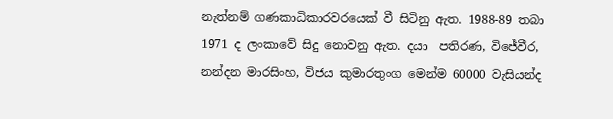නැත්නම් ගණකාධිකාරවරයෙක් වී සිටිනු ඇත. 1988-89 තබා 1971 ද ලංකාවේ සිදු නොවනු ඇත. දයා  පතිරණ, විජේවීර,  නන්දන මාරසිංහ, විජය කුමාරතුංග මෙන්ම 60000 වැසියන්ද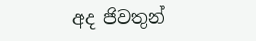අද ජිවතුන්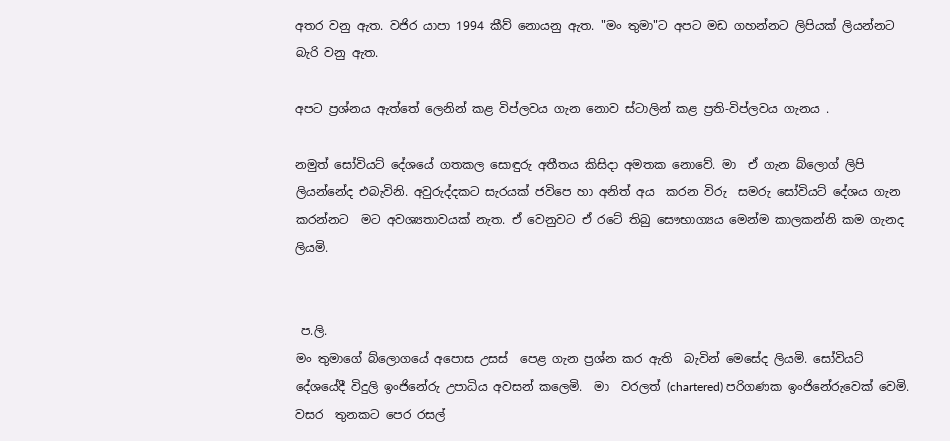අතර වනු ඇත. වජිර යාපා 1994 කීව් නොයනු ඇත. "මං තුමා"ට අපට මඩ ගහන්නට ලිපියක් ලියන්නට බැරි වනු ඇත.

අපට ප්‍රශ්නය ඇත්තේ ලෙනින් කළ විප්ලවය ගැන නොව ස්ටාලින් කළ ප්‍රති-විප්ලවය ගැනය .

නමුත් සෝවියට් දේශයේ ගතකල සොඳුරු අතීතය කිසිදා අමතක නොවේ. මා  ඒ ගැන බ්ලොග් ලිපි ලියන්නේද එබැවිනි. අවුරුද්දකට සැරයක් ජවිපෙ හා අනිත් අය  කරන විරු  සමරු සෝවියට් දේශය ගැන කරන්නට  මට අවශ්‍යතාවයක් නැත. ඒ වෙනුවට ඒ රටේ තිබු සෞභාග්‍යය මෙන්ම කාලකන්නි කම ගැනද  ලියමි.


 ප.ලි.
මං තුමාගේ බ්ලොගයේ අපොස උසස්  පෙළ ගැන ප්‍රශ්න කර ඇති  බැවින් මෙසේද ලියමි. සෝවියට් දේශයේදී විදුලි ඉංජිනේරු උපාධිය අවසන් කලෙමි.  මා  වරලත් (chartered) පරිගණක ඉංජිනේරුවෙක් වෙමි. වසර  තුනකට පෙර රසල්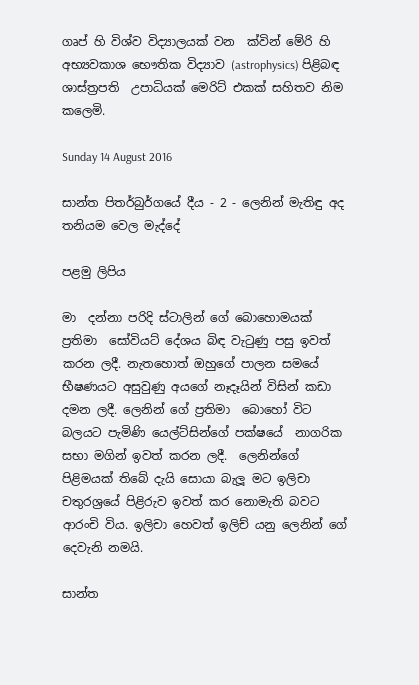ගෘප් හි විශ්ව විද්‍යාලයක් වන  ක්වින් මේරි හි අභ්‍යවකාශ භෞතික විද්‍යාව (astrophysics) පිළිබඳ ශාස්ත්‍රපති  උපාධියක් මෙරිට් එකක් සහිතව නිම කලෙමි.

Sunday 14 August 2016

සාන්ත පිතර්බුර්ගයේ දීය - 2 - ලෙනින් මැතිඳු අද තනියම වෙල මැද්දේ

පළමු ලිපිය

මා  දන්නා පරිදි ස්ටාලින් ගේ බොහොමයක් ප්‍රතිමා  සෝවියට් දේශය බිඳ වැටුණු පසු ඉවත් කරන ලදී. නැතහොත් ඔහුගේ පාලන සමයේ  භීෂණයට අසුවුණු අයගේ නෑදෑයින් විසින් කඩා  දමන ලදී. ලෙනින් ගේ ප්‍රතිමා  බොහෝ විට බලයට පැමිණි යෙල්ට්සින්ගේ පක්ෂයේ  නාගරික සභා මගින් ඉවත් කරන ලදී.  ලෙනින්ගේ පිළිමයක් තිබේ දැයි සොයා බැලූ මට ඉලිචා චතුරශ්‍රයේ පිළිරුව ඉවත් කර නොමැති බවට ආරංචි විය. ඉලිචා හෙවත් ඉලිච් යනු ලෙනින් ගේ දෙවැනි නමයි.

සාන්ත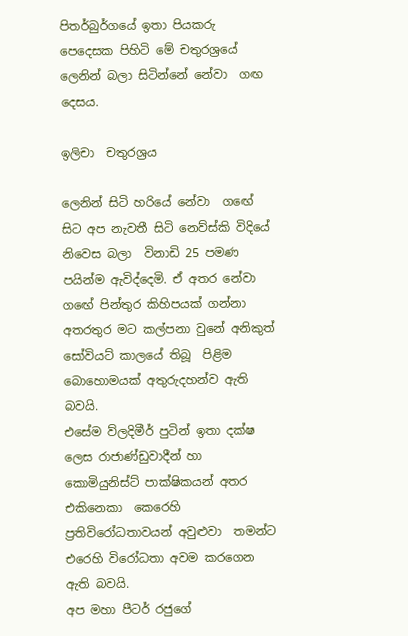පිතර්බුර්ගයේ ඉතා පියකරු පෙදෙසක පිහිටි මේ චතුරශ්‍රයේ ලෙනින් බලා සිටින්නේ නේවා  ගඟ දෙසය.

ඉලිචා  චතුරශ්‍රය

ලෙනින් සිටි හරියේ නේවා  ගඟේ සිට අප නැවතී සිටි නෙව්ස්කි විදියේ නිවෙස බලා  විනාඩි 25 පමණ පයින්ම ඇවිද්දෙමි. ඒ අතර නේවා ගඟේ පින්තුර කිහිපයක් ගන්නා  අතරතුර මට කල්පනා වුනේ අනිකුත් සෝවියට් කාලයේ තිබූ  පිළිම බොහොමයක් අතුරුදහන්ව ඇති බවයි.
එසේම ව්ලදිමීර් පුටින් ඉතා දක්ෂ ලෙස රාජාණ්ඩුවාදීන් හා කොමියුනිස්ට් පාක්ෂිකයන් අතර එකිනෙකා  කෙරෙහි ප්‍රතිවිරෝධතාවයන් අවුළුවා  තමන්ට එරෙහි විරෝධතා අවම කරගෙන ඇති බවයි.
අප මහා පීටර් රජුගේ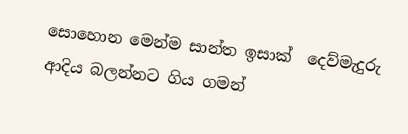සොහොන මෙන්ම සාන්ත ඉසාක්  දෙව්මැදුරු  ආදිය බලන්නට ගිය ගමන්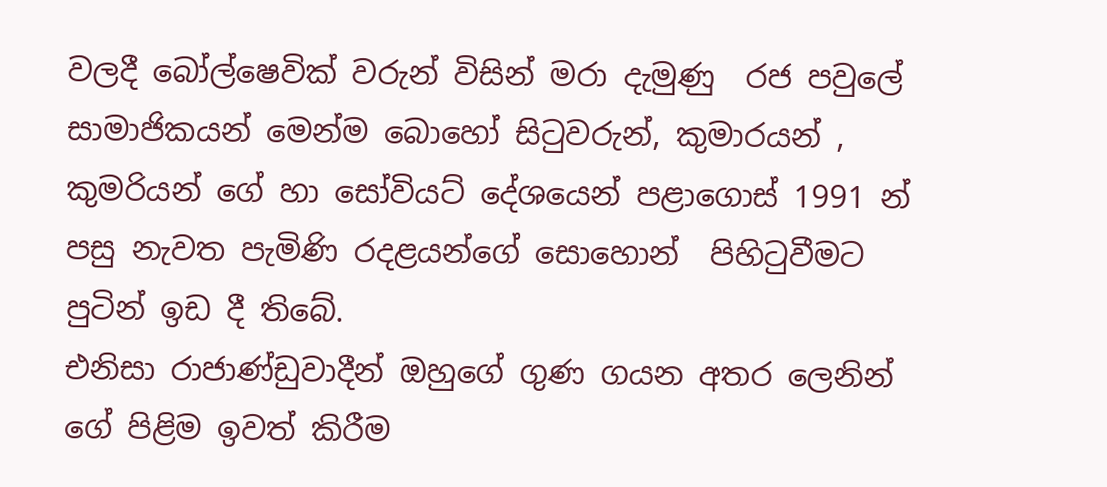වලදී බෝල්ෂෙවික් වරුන් විසින් මරා දැමුණු  රජ පවුලේ සාමාජිකයන් මෙන්ම බොහෝ සිටුවරුන්, කුමාරයන් , කුමරියන් ගේ හා සෝවියට් දේශයෙන් පළාගොස් 1991 න් පසු නැවත පැමිණි රදළයන්ගේ සොහොන්  පිහිටුවීමට පුටින් ඉඩ දී තිබේ.
එනිසා රාජාණ්ඩුවාදීන් ඔහුගේ ගුණ ගයන අතර ලෙනින් ගේ පිළිම ඉවත් කිරීම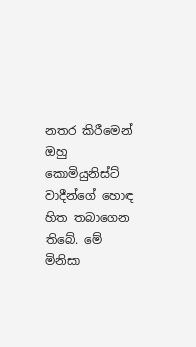නතර කිරීමෙන් ඔහු කොමියුනිස්ට් වාදීන්ගේ හොඳ හිත තබාගෙන තිබේ. මේ මිනිසා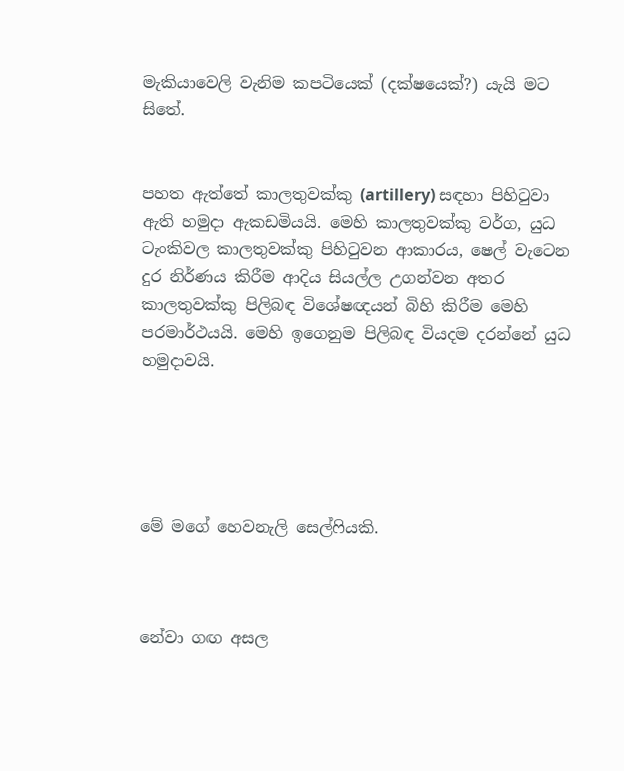මැකියාවෙලි වැනිම කපටියෙක් (දක්ෂයෙක්?) යැයි මට සිතේ.


පහත ඇත්තේ කාලතුවක්කු (artillery) සඳහා පිහිටුවා ඇති හමුදා ඇකඩමියයි. මෙහි කාලතුවක්කු වර්ග, යුධ ටැංකිවල කාලතුවක්කු පිහිටුවන ආකාරය, ෂෙල් වැටෙන දුර නිර්ණය කිරීම ආදිය සියල්ල උගන්වන අතර කාලතුවක්කු පිලිබඳ විශේෂඥයන් බිහි කිරීම මෙහි පරමාර්ථයයි. මෙහි ඉගෙනුම පිලිබඳ වියදම දරන්නේ යුධ හමුදාවයි.





මේ මගේ හෙවනැලි සෙල්ෆියකි.



නේවා ගඟ අසල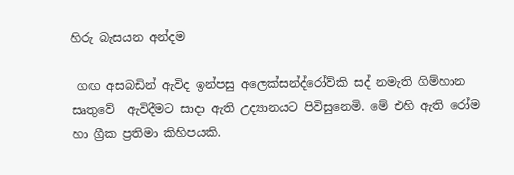හිරු බැසයන අන්දම

 ගඟ අසබඩින් ඇවිද ඉන්පසු අලෙක්සන්ද්රෝව්කි සද් නමැති ගිම්හාන සෘතුවේ  ඇවිදීමට සාදා ඇති උද්‍යානයට පිවිසුනෙමි. මේ එහි ඇති රෝම හා ග්‍රීක ප්‍රතිමා කිහිපයකි.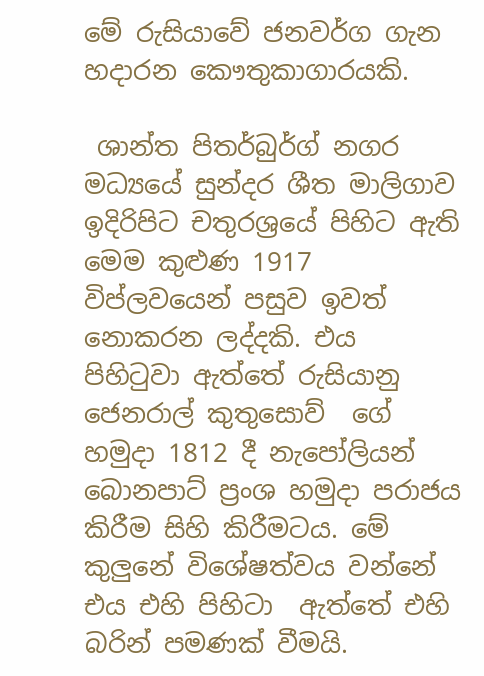මේ රුසියාවේ ජනවර්ග ගැන හදාරන කෞතුකාගාරයකි.

 ශාන්ත පිතර්බුර්ග් නගර මධ්‍යයේ සුන්දර ශීත මාලිගාව ඉදිරිපිට චතුරශ්‍රයේ පිහිට ඇති මෙම කුළුණ 1917 විප්ලවයෙන් පසුව ඉවත් නොකරන ලද්දකි. එය පිහිටුවා ඇත්තේ රුසියානු ජෙනරාල් කුතුසොව්  ගේ හමුදා 1812 දී නැපෝලියන් බොනපාට් ප්‍රංශ හමුදා පරාජය කිරීම සිහි කිරීමටය. මේ කුලුනේ විශේෂත්වය වන්නේ එය එහි පිහිටා  ඇත්තේ එහි බරින් පමණක් වීමයි.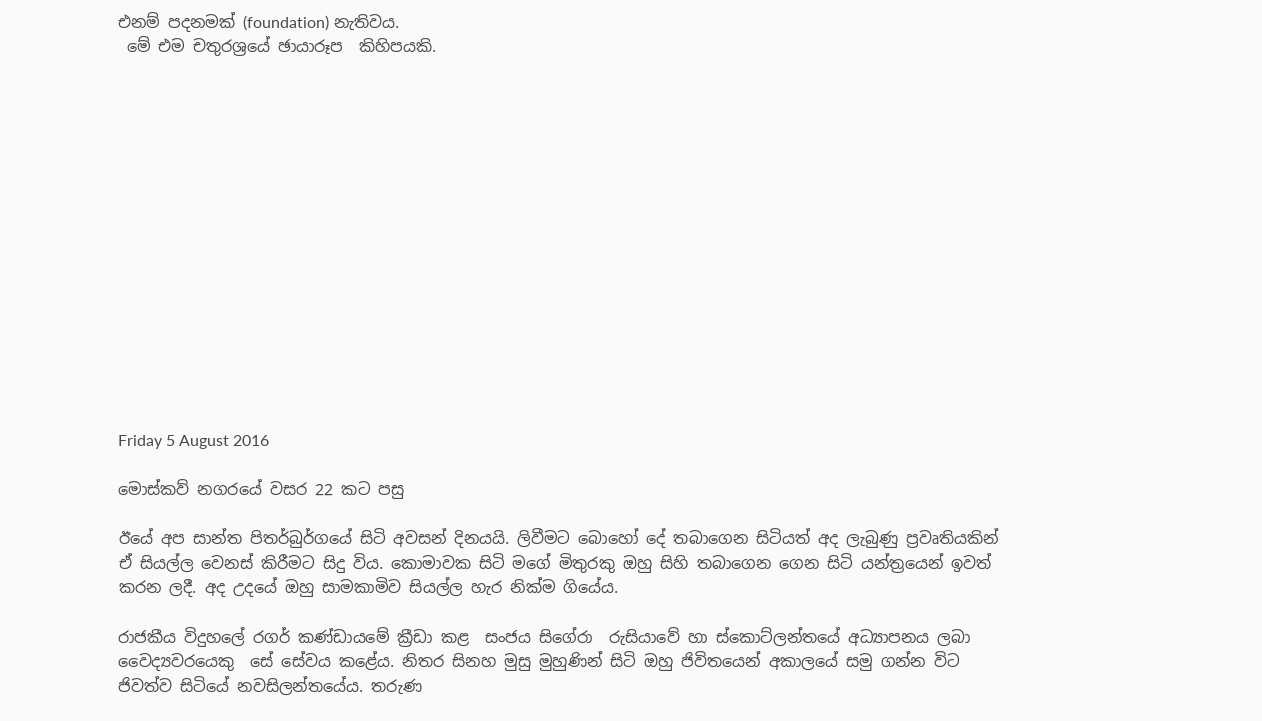එනම් පදනමක් (foundation) නැතිවය.
 මේ එම චතුරශ්‍රයේ ඡායාරූප  කිහිපයකි.















Friday 5 August 2016

මොස්කව් නගරයේ වසර 22 කට පසු

ඊයේ අප සාන්ත පිතර්බුර්ගයේ සිටි අවසන් දිනයයි. ලිවීමට බොහෝ දේ තබාගෙන සිටියත් අද ලැබුණු ප්‍රවෘතියකින් ඒ සියල්ල වෙනස් කිරීමට සිදු විය. කොමාවක සිටි මගේ මිතුරකු ඔහු සිහි තබාගෙන ගෙන සිටි යන්ත්‍රයෙන් ඉවත් කරන ලදී. අද උදයේ ඔහු සාමකාමිව සියල්ල හැර නික්ම ගියේය.

රාජකීය විදුහලේ රගර් කණ්ඩායමේ ක්‍රීඩා කළ  සංජය සිගේරා  රුසියාවේ හා ස්කොට්ලන්තයේ අධ්‍යාපනය ලබා වෛද්‍යවරයෙකු  සේ සේවය කළේය. නිතර සිනහ මුසු මුහුණින් සිටි ඔහු ජිවිතයෙන් අකාලයේ සමු ගන්න විට  ජිවත්ව සිටියේ නවසිලන්තයේය. තරුණ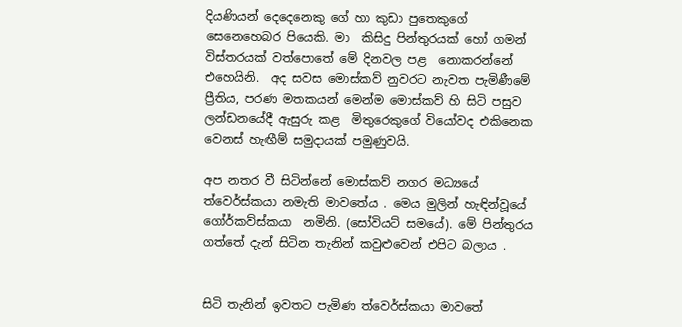දියණියන් දෙදෙනෙකු ගේ හා කුඩා පුතෙකුගේ සෙනෙහෙබර පියෙකි. මා  කිසිදු පින්තුරයක් හෝ ගමන් විස්තරයක් වත්පොතේ මේ දිනවල පළ  නොකරන්නේ එහෙයිනි.  අද සවස මොස්කව් නුවරට නැවත පැමිණීමේ ප්‍රීතිය, පරණ මතකයන් මෙන්ම මොස්කව් හි සිටි පසුව ලන්ඩනයේදී ඇසුරු කළ  මිතුරෙකුගේ වියෝවද එකිනෙක වෙනස් හැඟීම් සමුදායක් පමුණුවයි.

අප නතර වී සිටින්නේ මොස්කව් නගර මධ්‍යයේ ත්වෙර්ස්කයා නමැති මාවතේය . මෙය මුලින් හැඳින්වූයේ  ගෝර්කව්ස්කයා  නමිනි. (සෝවියට් සමයේ). මේ පින්තුරය ගත්තේ දැන් සිටින තැනින් කවුළුවෙන් එපිට බලාය .


සිටි තැනින් ඉවතට පැමිණ ත්වෙර්ස්කයා මාවතේ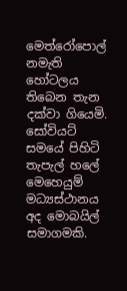මෙත්රෝපොල් නමැති හෝටලය තිබෙන තැන දක්වා ගියෙමි. සෝවියට් සමයේ පිහිටි තැපැල් හලේ මෙහෙයුම් මධ්‍යස්ථානය අද මොබයිල් සමාගමකි.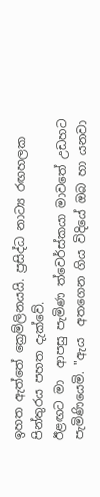ඉහත ඇත්තේ ක්‍රෙම්ලිනයයි. ප්‍රසිද්ධ නාට්‍ය රඟහලක පින්තුරය පහත දැක්වේ.
ඊළඟට මා  ආපසු පැමිණ ත්වෙර්ස්කයා මාවතේ උඩහට පැමිණියෙමි. "ඇය  අතගෙන ගිය විදියේ ඔබ හා යනවා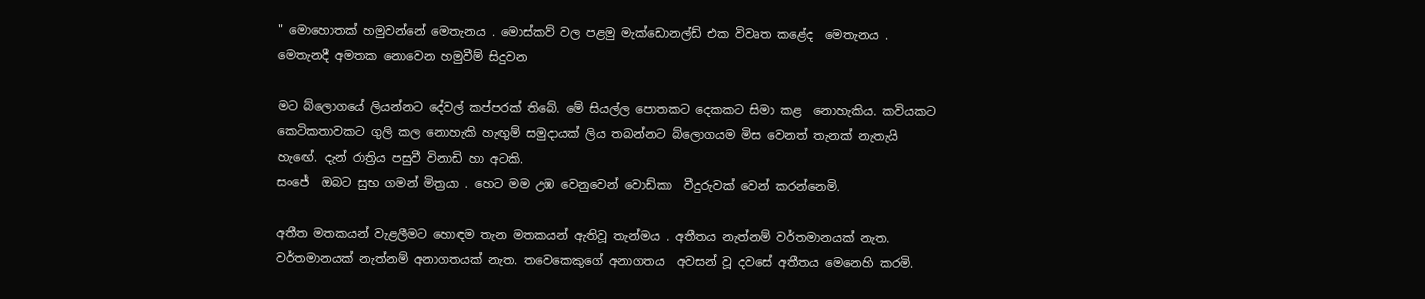" මොහොතක් හමුවන්නේ මෙතැනය . මොස්කව් වල පළමු මැක්ඩොනල්ඩ් එක විවෘත කළේද  මෙතැනය . මෙතැනදී අමතක නොවෙන හමුවීම් සිදුවන

මට බ්ලොගයේ ලියන්නට දේවල් කප්පරක් තිබේ. මේ සියල්ල පොතකට දෙකකට සිමා කළ  නොහැකිය. කවියකට කෙටිකතාවකට ගුලි කල නොහැකි හැඟුම් සමුදායක් ලිය තබන්නට බ්ලොගයම මිස වෙනත් තැනක් නැතැයි  හැඟේ. දැන් රාත්‍රිය පසුවී විනාඩි හා අටකි.
සංජේ  ඔබට සුභ ගමන් මිත්‍රයා . හෙට මම උඹ වෙනුවෙන් වොඩ්කා  වීදුරුවක් වෙන් කරන්නෙමි.

අතීත මතකයන් වැළලීමට හොඳම තැන මතකයන් ඇතිවූ තැන්මය . අතීතය නැත්නම් වර්තමානයක් නැත. වර්තමානයක් නැත්නම් අනාගතයක් නැත. තවෙකෙකුගේ අනාගතය  අවසන් වූ දවසේ අතීතය මෙනෙහි කරමි.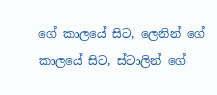ගේ කාලයේ සිට, ලෙනින් ගේ කාලයේ සිට, ස්ටාලින් ගේ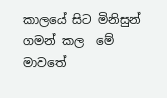කාලයේ සිට මිනිසුන් ගමන් කල  මේ මාවතේ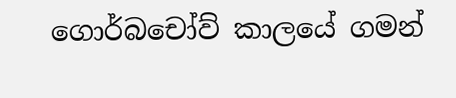ගොර්බචෝව් කාලයේ ගමන්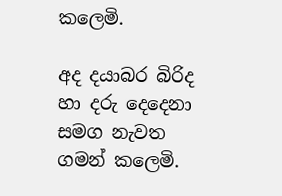කලෙමි.

අද දයාබර බිරිද හා දරු දෙදෙනා සමග නැවත ගමන් කලෙමි.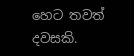හෙට තවත් දවසකි.